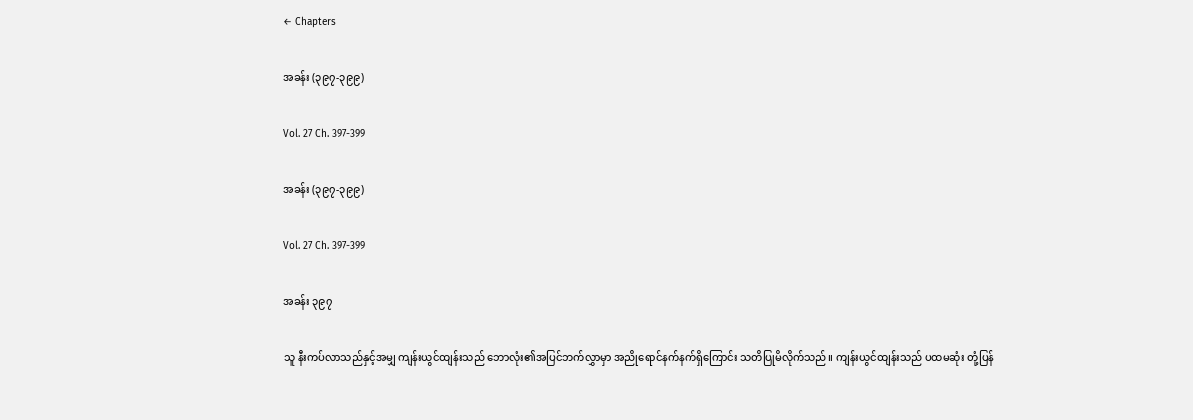← Chapters

အခန်း (၃၉၇-၃၉၉)

Vol. 27 Ch. 397-399

အခန်း (၃၉၇-၃၉၉)

Vol. 27 Ch. 397-399

အခန်း ၃၉၇

သူ နီးကပ်လာသည်နှင့်အမျှ ကျန်းယွင်ထျန်းသည် ဘောလုံး၏အပြင်ဘက်လွှာမှာ အညိုရောင်နက်နက်ရှိကြောင်း သတိပြုမိလိုက်သည်။ ကျန်းယွင်ထျန်းသည် ပထမဆုံး တုံ့ပြန်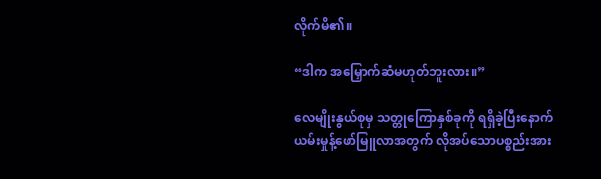လိုက်မိ၏။

“ဒါက အမြှောက်ဆံမဟုတ်ဘူးလား။”

လေမျိုးနွယ်စုမှ သတ္တုကြောနှစ်ခုကို ရရှိခဲ့ပြီးနောက် ယမ်းမှုန့်ဖော်မြူလာအတွက် လိုအပ်သောပစ္စည်းအား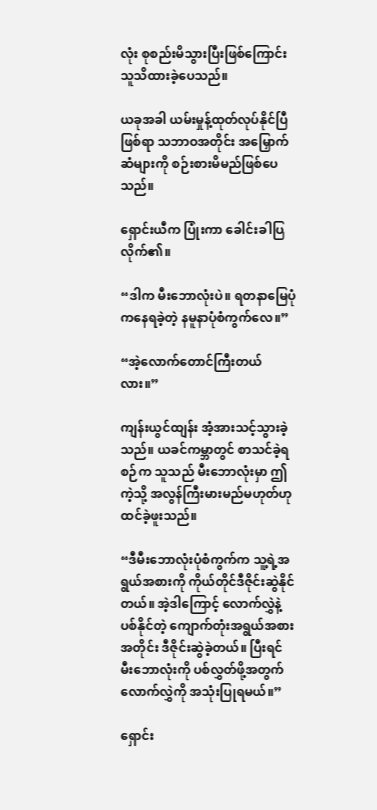လုံး စုစည်းမိသွားပြီးဖြစ်ကြောင်း သူသိထားခဲ့ပေသည်။

ယခုအခါ ယမ်းမှုန့်ထုတ်လုပ်နိုင်ပြီဖြစ်ရာ သဘာဝအတိုင်း အမြှောက်ဆံများကို စဉ်းစားမိမည်ဖြစ်ပေသည်။

ရှောင်းယီက ပြုံးကာ ခေါင်းခါပြလိုက်၏။

“ဒါက မီးဘောလုံးပဲ။ ရတနာမြေပုံကနေရခဲ့တဲ့ နမူနာပုံစံကွက်လေ။”

“အဲ့လောက်တောင်ကြီးတယ်လား။”

ကျန်းယွင်ထျန်း အံ့အားသင့်သွားခဲ့သည်။ ယခင်ကမ္ဘာတွင် စာသင်ခဲ့ရစဉ်က သူသည် မီးဘောလုံးမှာ ဤကဲ့သို့ အလွန်ကြီးမားမည်မဟုတ်ဟု ထင်ခဲ့ဖူးသည်။

“ဒီမီးဘောလုံးပုံစံကွက်က သူ့ရဲ့အရွယ်အစားကို ကိုယ်တိုင်ဒီဇိုင်းဆွဲနိုင်တယ်။ အဲ့ဒါကြောင့် လောက်လွှဲနဲ့ ပစ်နိုင်တဲ့ ကျောက်တုံးအရွယ်အစားအတိုင်း ဒီဇိုင်းဆွဲခဲ့တယ်။ ပြီးရင် မီးဘောလုံးကို ပစ်လွှတ်ဖို့အတွက် လောက်လွှဲကို အသုံးပြုရမယ်။”

ရှောင်း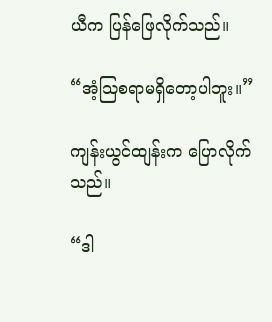ယီက ပြန်ဖြေလိုက်သည်။

“အံ့သြစရာမရှိတော့ပါဘူး။”

ကျန်းယွင်ထျန်းက ပြောလိုက်သည်။

“ဒါ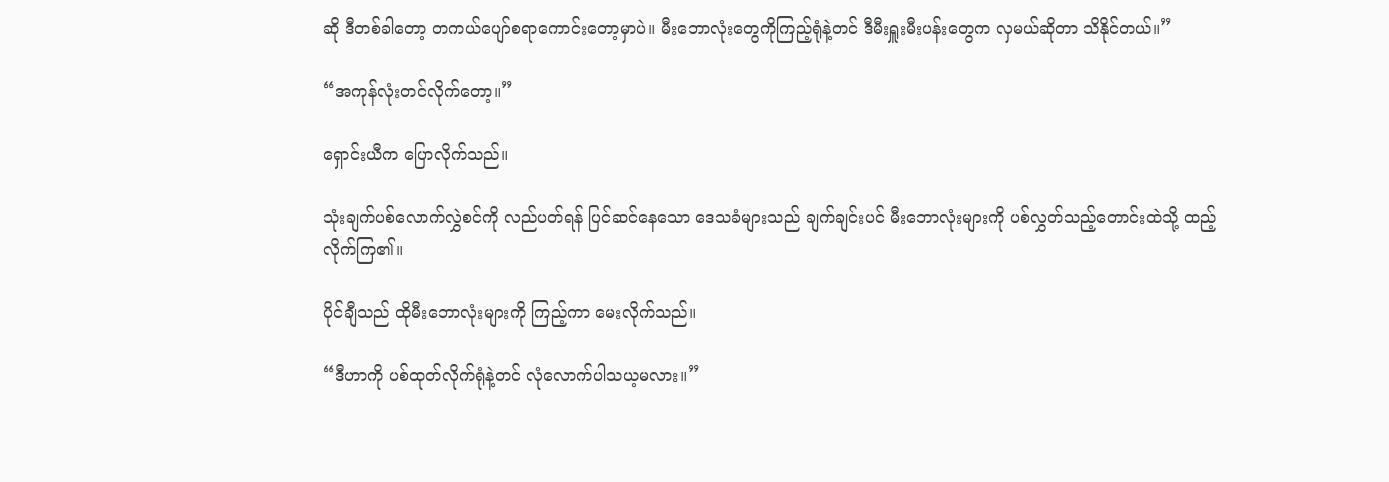ဆို ဒီတစ်ခါတော့ တကယ်ပျော်စရာကောင်းတော့မှာပဲ။ မီးဘောလုံးတွေကိုကြည့်ရုံနဲ့တင် ဒီမီးရှူးမီးပန်းတွေက လှမယ်ဆိုတာ သိနိုင်တယ်။”

“အကုန်လုံးတင်လိုက်တော့။”

ရှောင်းယီက ပြောလိုက်သည်။

သုံးချက်ပစ်လောက်လွှဲစင်ကို လည်ပတ်ရန် ပြင်ဆင်နေသော ဒေသခံများသည် ချက်ချင်းပင် မီးဘောလုံးများကို ပစ်လွှတ်သည့်တောင်းထဲသို့ ထည့်လိုက်ကြ၏။

ပိုင်ချီသည် ထိုမီးဘောလုံးများကို ကြည့်ကာ မေးလိုက်သည်။

“ဒီဟာကို ပစ်ထုတ်လိုက်ရုံနဲ့တင် လုံလောက်ပါသယ့မလား။”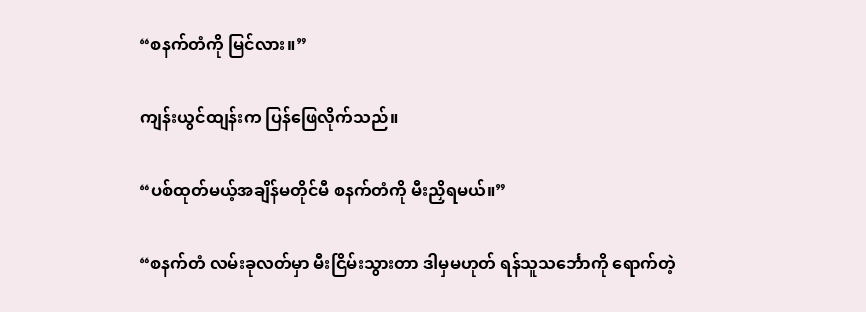“စနက်တံကို မြင်လား။”

ကျန်းယွင်ထျန်းက ပြန်ဖြေလိုက်သည်။

“ပစ်ထုတ်မယ့်အချိန်မတိုင်မီ စနက်တံကို မီးညှိရမယ်။”

“စနက်တံ လမ်းခုလတ်မှာ မီးငြိမ်းသွားတာ ဒါမှမဟုတ် ရန်သူသင်္ဘောကို ရောက်တဲ့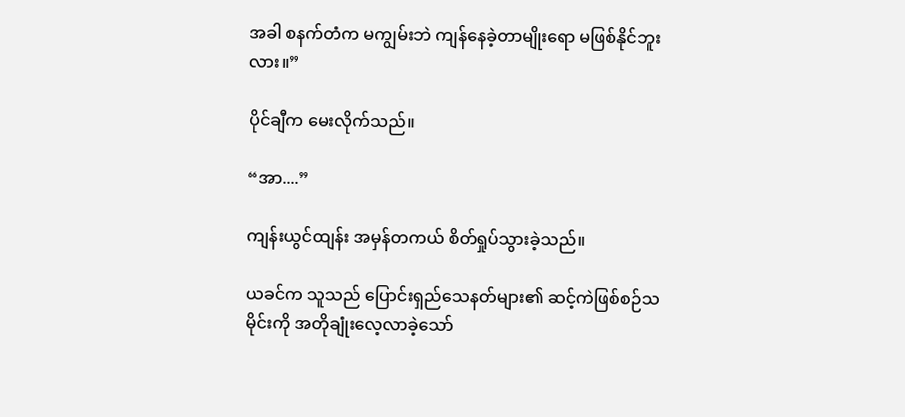အခါ စနက်တံက မကျွမ်းဘဲ ကျန်နေခဲ့တာမျိုးရော မဖြစ်နိုင်ဘူးလား။”

ပိုင်ချီက မေးလိုက်သည်။

“အာ....”

ကျန်းယွင်ထျန်း အမှန်တကယ် စိတ်ရှုပ်သွားခဲ့သည်။

ယခင်က သူသည် ပြောင်းရှည်သေနတ်များ၏ ဆင့်ကဲဖြစ်စဉ်သမိုင်းကို အတိုချုံးလေ့လာခဲ့သော်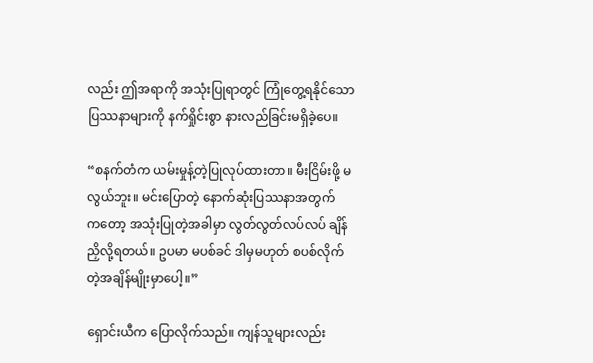လည်း ဤအရာကို အသုံးပြုရာတွင် ကြုံတွေ့ရနိုင်သော ပြဿနာများကို နက်ရှိုင်းစွာ နားလည်ခြင်းမရှိခဲ့ပေ။

“စနက်တံက ယမ်းမှုန့်တဲ့ပြုလုပ်ထားတာ။ မီးငြိမ်းဖို့ မလွယ်ဘူး။ မင်းပြောတဲ့ နောက်ဆုံးပြဿနာအတွက်က‌တော့ အသုံးပြုတဲ့အခါမှာ လွတ်လွတ်လပ်လပ် ချိန်ညှိလို့ရတယ်။ ဥပမာ မပစ်ခင် ဒါမှမဟုတ် စပစ်လိုက်တဲ့အချိန်မျိုးမှာပေါ့။”

ရှောင်းယီက ပြောလိုက်သည်။ ကျန်သူများလည်း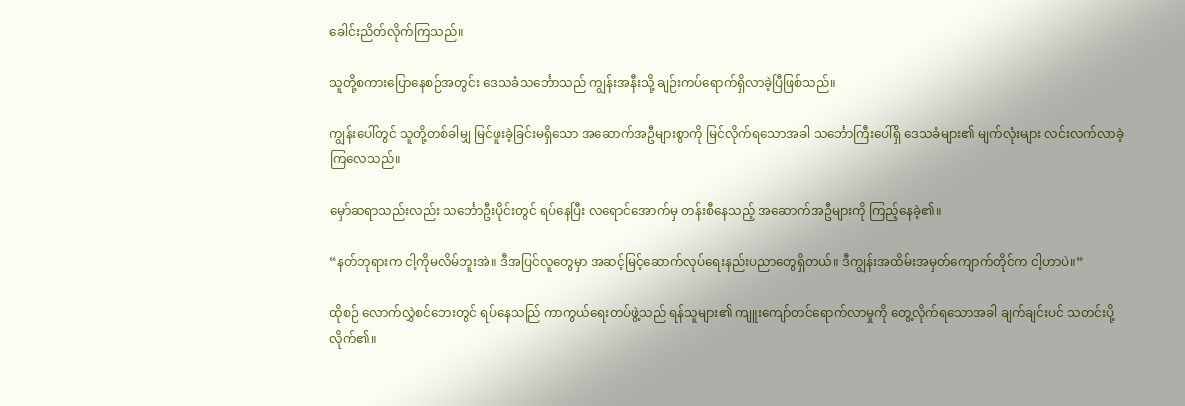ခေါင်းညိတ်လိုက်ကြသည်။

သူတို့စကားပြောနေစဉ်အတွင်း ဒေသခံသင်္ဘောသည် ကျွန်းအနီးသို့ ချဉ်းကပ်ရောက်ရှိလာခဲ့ပြီဖြစ်သည်။

ကျွန်းပေါ်တွင် သူတို့တစ်ခါမျှ မြင်ဖူးခဲ့ခြင်းမရှိသော အဆောက်အဦများစွာကို မြင်လိုက်ရသောအခါ သင်္ဘောကြီးပေါ်ရှိ ဒေသခံများ၏ မျက်လုံးများ လင်းလက်လာခဲ့ကြလေသည်။

မှော်ဆရာသည်းလည်း သင်္ဘောဦးပိုင်းတွင် ရပ်နေပြီး လရောင်အောက်မှ တန်းစီနေသည့် အဆောက်အဦများကို ကြည့်နေခဲ့၏။

“နတ်ဘုရားက ငါ့ကိုမလိမ်ဘူးအဲ။ ဒီအပြင်လူတွေမှာ အဆင့်မြင့်ဆောက်လုပ်ရေးနည်းပညာတွေရှိတယ်။ ဒီကျွန်းအထိမ်းအမှတ်ကျောက်တိုင်က ငါ့ဟာပဲ။”

ထိုစဉ် လောက်လွှဲစင်ဘေးတွင် ရပ်နေသည်ြ ကာကွယ်ရေးတပ်ဖွဲ့သည် ရန်သူများ၏ ကျူးကျော်တင်ရောက်လာမှုကို တွေ့လိုက်ရသောအခါ ချက်ချင်းပင် သတင်းပို့လိုက်၏။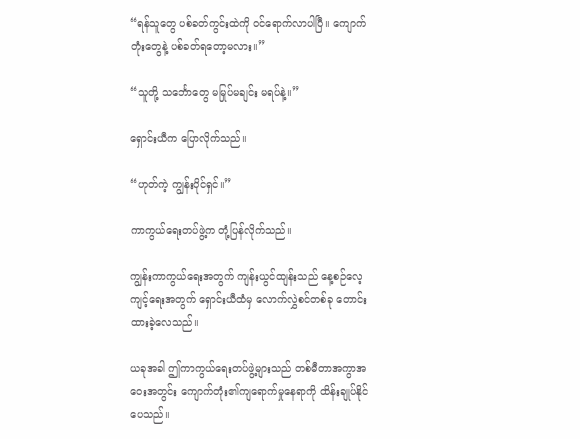“ရန်သူတွေ ပစ်ခတ်ကွင်းထဲကို ဝင်ရောက်လာပါပြီ။ ကျောက်တုံးတွေနဲ့ ပစ်ခတ်ရတော့မလား။”

“သူတို့ သင်္ဘောတွေ မမြုပ်မချင်း မရပ်နဲ့။”

ရှောင်းယီက ပြောလိုက်သည်။

“ဟုတ်ကဲ့ ကျွန်းပိုင်ရှင်။”

ကာကွယ်ရေးတပ်ဖွဲ့က တုံ့ပြန်လိုက်သည်။

ကျွန်းကာကွယ်ရေးအတွက် ကျန်းယွင်ထျန်းသည် နေ့စဉ်လေ့ကျင့်ရေးအတွက် ရှောင်းယီထံမှ လောက်လွှဲစင်တစ်ခု တောင်းထားခဲ့လေသည်။

ယခုအခါ ဤကာကွယ်ရေးတပ်ဖွဲ့များသည် တစ်မီတာအကွာအဝေးအတွင်း ကျောက်တုံး၏ကျရောက်မှုနေရာကို ထိန်းချုပ်နိုင်ပေသည်။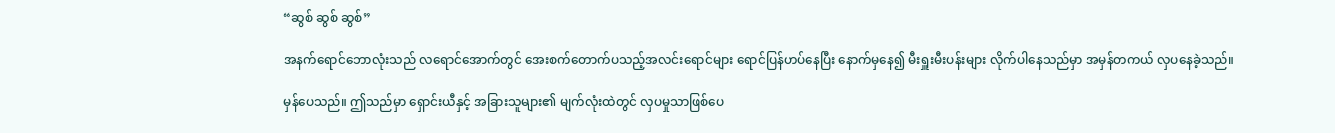“ဆွစ် ဆွစ် ဆွစ်”

အနက်ရောင်ဘောလုံးသည် လရောင်အောက်တွင် အေးစက်တောက်ပသည့်အလင်းရောင်များ ရောင်ပြန်ဟပ်နေပြီး နောက်မှနေ၍ မီးရှူးမီးပန်းများ လိုက်ပါနေသည်မှာ အမှန်တကယ် လှပနေခဲ့သည်။

မှန်ပေသည်။ ဤသည်မှာ ရှောင်းယီနှင့် အခြားသူများ၏ မျက်လုံးထဲတွင် လှပမှုသာဖြစ်ပေ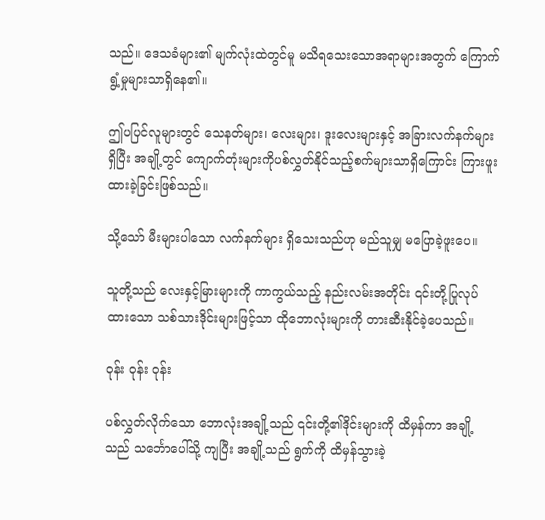သည်။ ဒေသခံများ၏ မျက်လုံးထဲတွင်မူ မသိရသေးသောအရာများအတွက် ကြောက်ရွံ့မှုများသာရှိနေ၏။

ဤပပြင်လူများတွင် သေနတ်များ၊ လေးများ၊ ဒူးလေးများနှင့် အခြားလက်နက်များရှိပြီး အချို့တွင် ကျောက်တုံးများကိုပစ်လွှတ်နိုင်သည့်စက်များသာရှိကြောင်း ကြားဖူးထားခဲ့ခြင်းဖြစ်သည်။

သို့သော် မီးများပါသော လက်နက်များ ရှိသေးသည်ဟု မည်သူမျှ မပြောခဲ့ဖူးပေ။

သူတို့သည် လေးနှင့်မြားများကို ကာကွယ်သည့် နည်းလမ်းအတိုင်း ၎င်းတို့ပြုလုပ်ထားသော သစ်သားဒိုင်းများဖြင့်သာ ထိုဘောလုံးများကို တားဆီးနိုင်ခဲ့ပေသည်။

ဝုန်း ဝုန်း ဝုန်း

ပစ်လွှတ်လိုက်သော ဘောလုံးအချို့သည် ၎င်းတို့၏ဒိုင်းများကို ထိမှန်ကာ အချို့သည် သင်္ဘောပေါ်သို့ ကျပြီး အချို့သည် ရွက်ကို ထိမှန်သွားခဲ့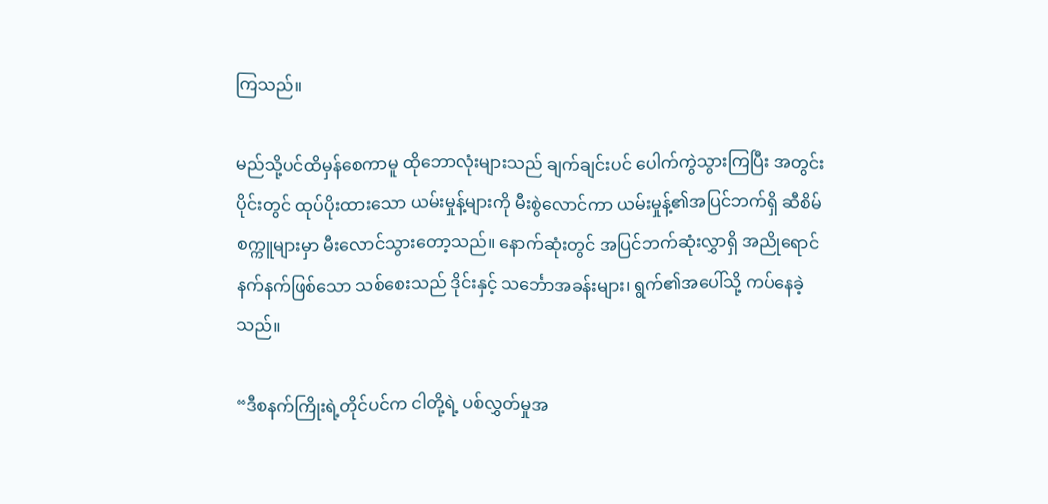ကြသည်။

မည်သို့ပင်ထိမှန်စေကာမူ ထိုဘောလုံးများသည် ချက်ချင်းပင် ပေါက်ကွဲသွားကြပြီး အတွင်းပိုင်းတွင် ထုပ်ပိုးထားသော ယမ်းမှုန့်များကို မီးစွဲလောင်ကာ ယမ်းမှုန့်၏အပြင်ဘက်ရှိ ဆီစိမ်စက္ကူများမှာ မီးလောင်သွားတော့သည်။ နောက်ဆုံးတွင် အပြင်ဘက်ဆုံးလွှာရှိ အညိုရောင်နက်နက်ဖြစ်သော သစ်စေးသည် ဒိုင်းနှင့် သင်္ဘောအခန်းများ၊ ရွက်၏အပေါ်သို့ ကပ်နေခဲ့သည်။

“ဒီစနက်ကြိုးရဲ့တိုင်ပင်က ငါတို့ရဲ့ ပစ်လွှတ်မှုအ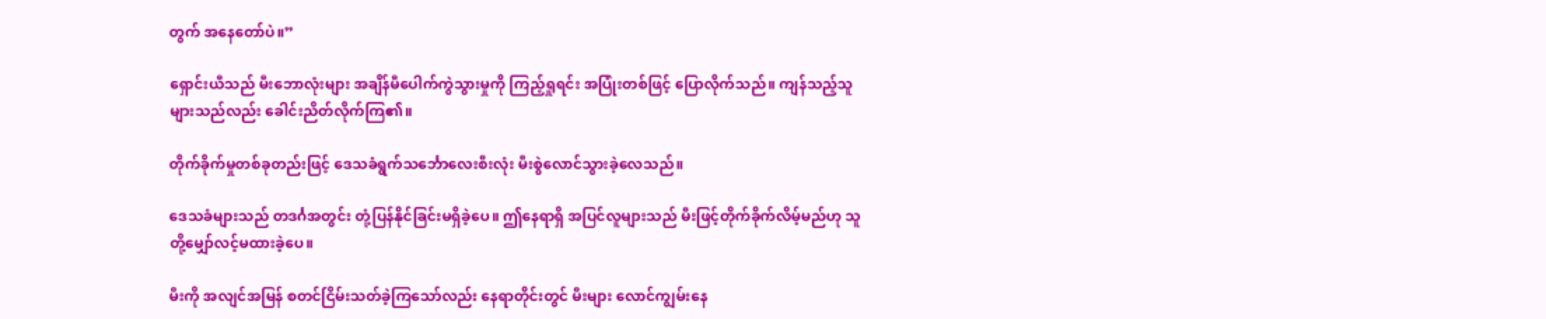တွက် အနေတော်ပဲ။”

ရှောင်းယီသည် မီးဘောလုံးများ အချိန်မီပေါက်ကွဲသွားမှုကို ကြည့်ရှုရင်း အပြုံးတစ်ဖြင့် ပြောလိုက်သည်။ ကျန်သည့်သူများသည်လည်း ခေါင်းညိတ်လိုက်ကြ၏။

တိုက်ခိုက်မှုတစ်ခုတည်းဖြင့် ဒေသခံရွက်သင်္ဘောလေးစီးလုံး မီးစွဲလောင်သွားခဲ့လေသည်။

ဒေသခံများသည် တဒင်္ဂအတွင်း တုံ့ပြန်နိုင်ခြင်းမရှိခဲ့ပေ။ ဤနေရာရှိ အပြင်လူများသည် မီးဖြင့်တိုက်ခိုက်လိမ့်မည်ဟု သူတို့မျှော်လင့်မထားခဲ့ပေ။

မီးကို အလျင်အမြန် စတင်ငြိမ်းသတ်ခဲ့ကြသော်လည်း နေရာတိုင်းတွင် မီးများ လောင်ကျွမ်းနေ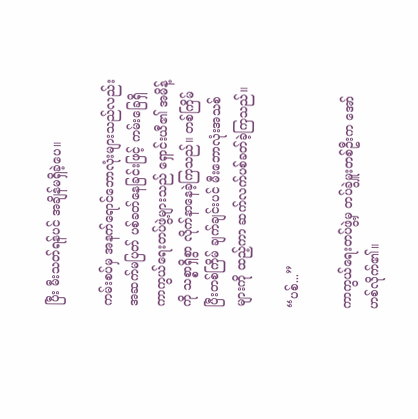ပြီး မီးသတ်ရန်ပင် အချိန်မရှိခဲ့ပေ။

ကမ်းစပ်မှ အနက်ရောင်ဘောလုံးများသည်လည်း အဆက်မပြတ် ပစ်ခတ်နေခြင်းဖြင့် ကမ်းခြေရှိ ကာကွယ်ရေးတပ်ဖွဲ့များသည် ရှောင်းယီ၏ အမိန့်ကို သစ္စာရှိစွာ လိုက်နာနေခဲ့ကြသည်။ တစ်ကြိမ်ပြီးတစ်ကြိမ် ချက်ချင်းပင် မီးဘောလုံးအသစ်များကို ထည့်ကာ ဆက်လက်ပစ်ခတ်ခဲ့ကြသည်။

“ပစ်...”

ကာကွယ်ရေးတပ်ဖွဲ့မှ တပ်ခွဲမှူးတစ်ဦးက အော်ဟစ်လိုက်၏။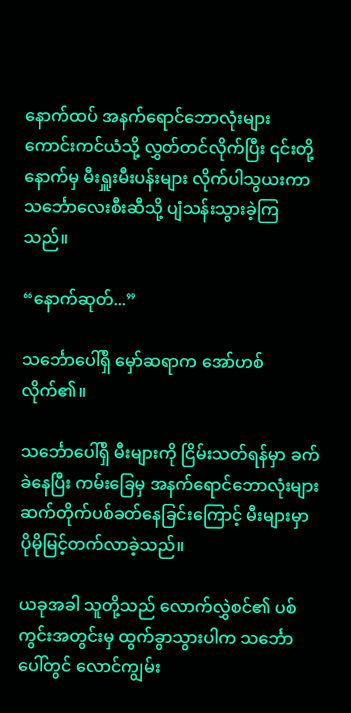နောက်ထပ် အနက်ရောင်ဘောလုံးများ ကောင်းကင်ယံသို့ လွှတ်တင်လိုက်ပြီး ၎င်းတို့နောက်မှ မီးရှူးမီးပန်းများ လိုက်ပါသွယးကာ သင်္ဘောလေးစီးဆီသို့ ပျံသန်းသွားခဲ့ကြသည်။

“နောက်ဆုတ်...”

သင်္ဘောပေါ်ရှိ မှော်ဆရာက အော်ဟစ်လိုက်၏။

သင်္ဘောပေါ်ရှိ မီးများကို ငြိမ်းသတ်ရန်မှာ ခက်ခဲနေပြီး ကမ်းခြေမှ အနက်ရောင်ဘောလုံးများ ဆက်တိုက်ပစ်ခတ်နေခြင်းကြောင့် မီးများမှာ ပိုမိုမြင့်တက်လာခဲ့သည်။

ယခုအခါ သူတို့သည် လောက်လွှဲစင်၏ ပစ်ကွင်းအတွင်းမှ ထွက်ခွာသွားပါက သင်္ဘောပေါ်တွင် လောင်ကျွမ်း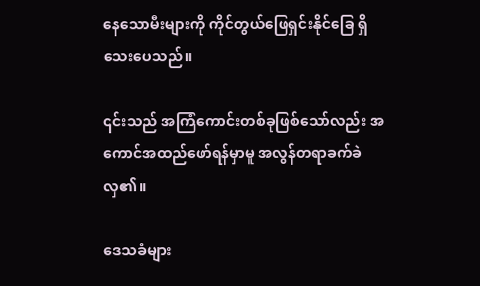နေသောမီးများကို ကိုင်တွယ်ဖြေရှင်းနိုင်ခြေ ရှိသေးပေသည်။

၎င်းသည် အကြံကောင်းတစ်ခုဖြစ်သော်လည်း အကောင်အထည်ဖော်ရန်မှာမူ အလွန်တရာခက်ခဲလှ၏။

ဒေသခံများ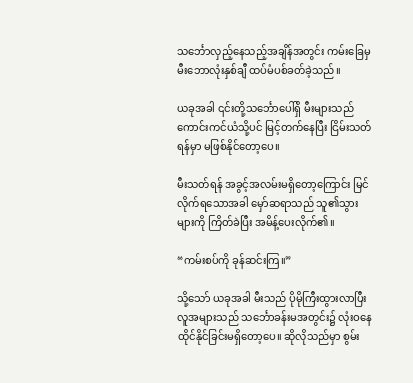သင်္ဘောလှည့်နေသည့်အချိန်အတွင်း ကမ်းခြေမှ မီးဘောလုံးနှစ်ချီ ထပ်မံပစ်ခတ်ခဲ့သည်။

ယခုအခါ ၎င်းတို့သင်္ဘောပေါ်ရှိ မီးများသည် ကောင်းကင်ယံသို့ပင် မြင့်တက်နေပြီး ငြိမ်းသတ်ရန်မှာ မဖြစ်နိုင်တော့ပေ။

မီးသတ်ရန် အခွင့်အလမ်းမရှိတော့ကြောင်း မြင်လိုက်ရသောအခါ မှော်ဆရာသည် သူ၏သွားများကို ကြိတ်ခဲပြီး အမိန့်ပေးလိုက်၏။

“ကမ်းစပ်ကို ခုန်ဆင်းကြ။”

သို့သော် ယခုအခါ မီးသည် ပိုမိုကြီးထွားလာပြီး လူအများသည် သင်္ဘောခန်းမအတွင်း၌ လုံးဝနေထိုင်နိုင်ခြင်းမရှိတော့ပေ။ ဆိုလိုသည်မှာ စွမ်း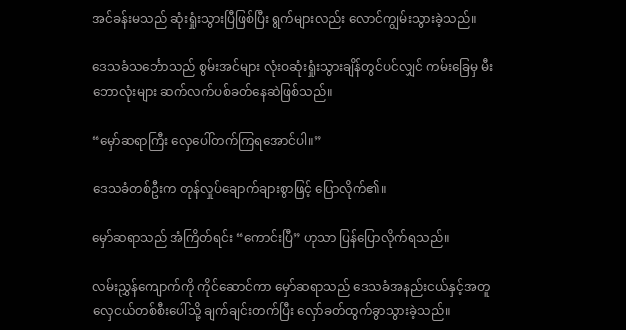အင်ခန်းမသည် ဆုံးရှုံးသွားပြီဖြစ်ပြီး ရွက်များလည်း လောင်ကျွမ်းသွားခဲ့သည်။

ဒေသခံသင်္ဘောသည် စွမ်းအင်များ လုံးဝဆုံးရှုံးသွားချိန်တွင်ပင်လျှင် ကမ်းခြေမှ မီးဘောလုံးများ ဆက်လက်ပစ်ခတ်နေဆဲဖြစ်သည်။

“မှော်ဆရာကြီး လှေပေါ်တက်ကြရအောင်ပါ။”

ဒေသခံတစ်ဦးက တုန်လှုပ်ချောက်ချားစွာဖြင့် ပြောလိုက်၏။

မှော်ဆရာသည် အံကြိတ်ရင်း “ကောင်းပြီ” ဟုသာ ပြန်ပြောလိုက်ရသည်။

လမ်းညွှန်ကျောက်ကို ကိုင်ဆောင်ကာ မှော်ဆရာသည် ဒေသခံအနည်းငယ်နှင့်အတူ လှေငယ်တစ်စီးပေါ်သို့ ချက်ချင်းတက်ပြီး လှော်ခတ်ထွက်ခွာသွားခဲ့သည်။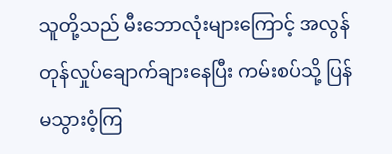သူတို့သည် မီးဘောလုံးများကြောင့် အလွန်တုန်လှုပ်ချောက်ချားနေပြီး ကမ်းစပ်သို့ ပြန်မသွားဝံ့ကြ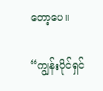တော့ပေ။

“ကျွန်းပိုင်ရှင်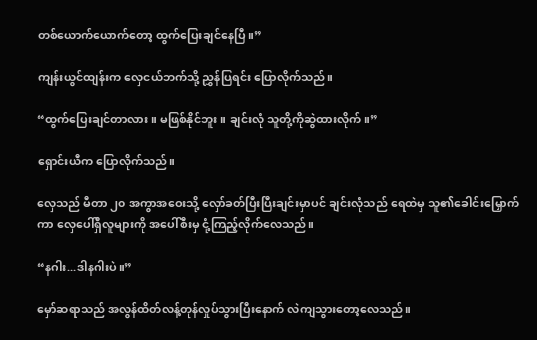တစ်ယောက်ယောက်တော့ ထွက်ပြေးချင်နေပြီ။”

ကျန်းယွင်ထျန်းက လှေငယ်ဘက်သို့ ညွှန်ပြရင်း ပြောလိုက်သည်။

“ထွက်ပြေးချင်တာလား။ မဖြစ်နိုင်ဘူး။ ချင်းလုံ သူတို့ကိုဆွဲထားလိုက်။”

ရှောင်းယီက ပြောလိုက်သည်။

လှေသည် မီတာ ၂၀ အကွာအဝေးသို့ လှော်ခတ်ပြီးပြီးချင်းမှာပင် ချင်းလုံသည် ရေထဲမှ သူ၏ခေါင်းမြှောက်ကာ လှေပေါ်ရှိလူများကို အပေါ်စီးမှ ငုံ့ကြည့်လိုက်လေသည်။

“နဂါး...ဒါနဂါးပဲ။”

မှော်ဆရာသည် အလွန်ထိတ်လန့်တုန်လှုပ်သွားပြီးနောက် လဲကျသွားတော့လေသည်။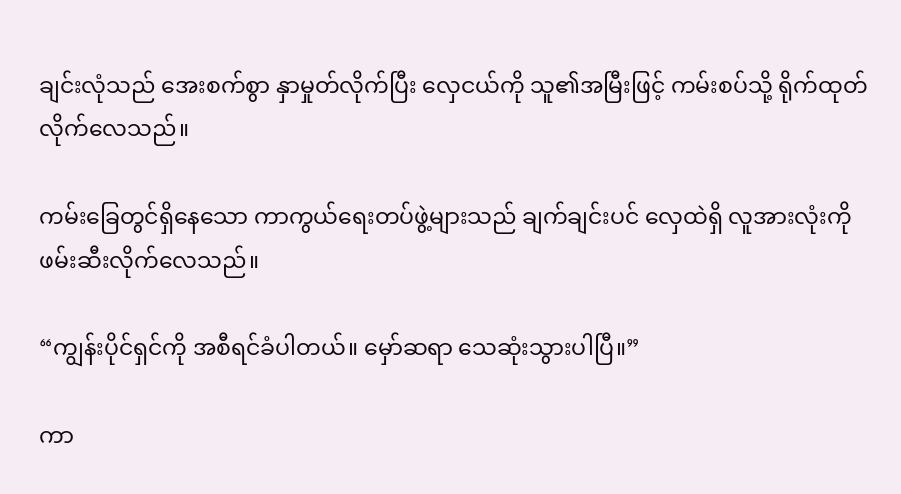ချင်းလုံသည် အေးစက်စွာ နှာမှုတ်လိုက်ပြီး လှေငယ်ကို သူ၏အမြီးဖြင့် ကမ်းစပ်သို့ ရိုက်ထုတ်လိုက်လေသည်။

ကမ်းခြေတွင်ရှိနေသော ကာကွယ်ရေးတပ်ဖွဲ့များသည် ချက်ချင်းပင် လှေထဲရှိ လူအားလုံးကို ဖမ်းဆီးလိုက်လေသည်။

“ကျွန်းပိုင်ရှင်ကို အစီရင်ခံပါတယ်။ မှော်ဆရာ သေဆုံးသွားပါပြီ။”

ကာ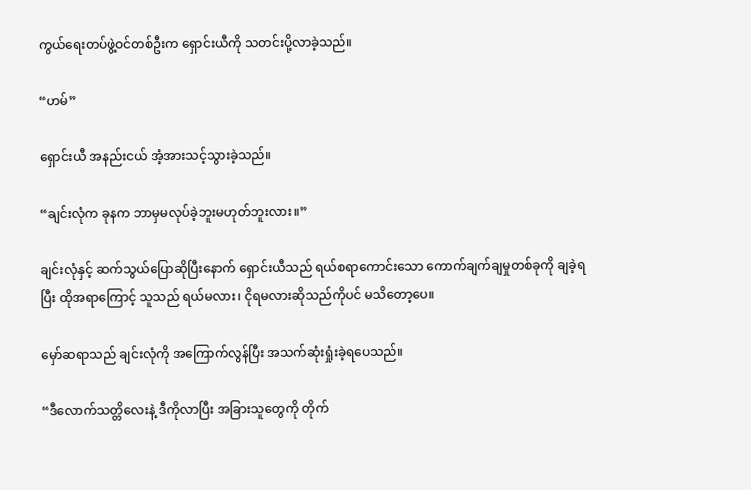ကွယ်ရေးတပ်ဖွဲ့ဝင်တစ်ဦးက ရှောင်းယီကို သတင်းပို့လာခဲ့သည်။

“ဟမ်”

ရှောင်းယီ အနည်းငယ် အံ့အားသင့်သွားခဲ့သည်။

“ချင်းလုံက ခုနက ဘာမှမလုပ်ခဲ့ဘူးမဟုတ်ဘူးလား။”

ချင်းလုံနှင့် ဆက်သွယ်ပြောဆိုပြီးနောက် ရှောင်းယီသည် ရယ်စရာကောင်းသော ကောက်ချက်ချမှုတစ်ခုကို ချခဲ့ရပြီး ထိုအရာကြောင့် သူသည် ရယ်မလား၊ ငိုရမလားဆိုသည်ကိုပင် မသိတော့ပေ။

မှော်ဆရာသည် ချင်းလုံကို အကြောက်လွန်ပြီး အသက်ဆုံးရှုံးခဲ့ရပေသည်။

“ဒီလောက်သတ္တိလေးနဲ့ ဒီကိုလာပြီး အခြားသူတွေကို တိုက်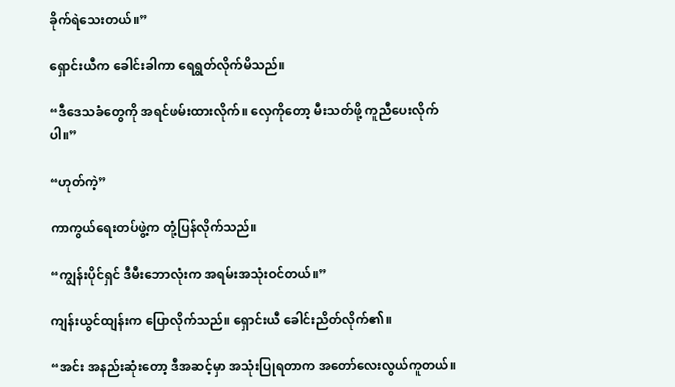ခိုက်ရဲသေးတယ်။”

ရှောင်းယီက ခေါင်းခါကာ ရေရွတ်လိုက်မိသည်။

“ဒီဒေသခံတွေကို အရင်ဖမ်းထားလိုက်။ လှေကိုတော့ မီးသတ်ဖို့ ကူညီပေးလိုက်ပါ။”

“ဟုတ်ကဲ့”

ကာကွယ်ရေးတပ်ဖွဲ့က တုံ့ပြန်လိုက်သည်။

“ကျွန်းပိုင်ရှင် ဒီမီးဘောလုံးက အရမ်းအသုံးဝင်တယ်။”

ကျန်းယွင်ထျန်းက ပြောလိုက်သည်။ ရှောင်းယီ ခေါင်းညိတ်လိုက်၏။

“အင်း အနည်းဆုံးတော့ ဒီအဆင့်မှာ အသုံးပြုရတာက အတော်လေးလွယ်ကူတယ်။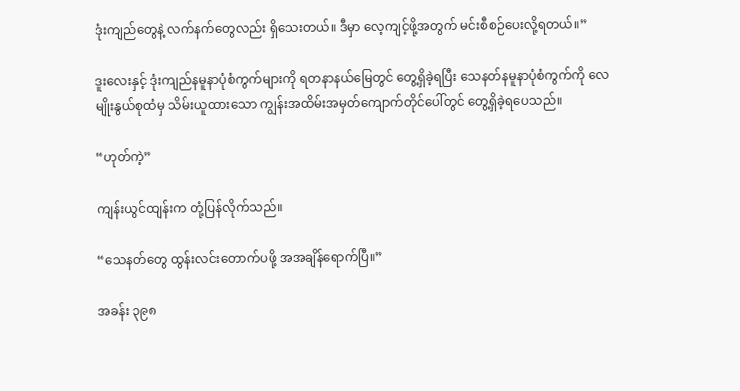ဒုံးကျည်တွေနဲ့ လက်နက်တွေလည်း ရှိသေးတယ်။ ဒီမှာ လေ့ကျင့်ဖို့အတွက် မင်းစီစဉ်ပေးလို့ရတယ်။”

ဒူးလေးနှင့် ဒုံးကျည်နမူနာပုံစံကွက်များကို ရတနာနယ်မြေတွင် တွေ့ရှိခဲ့ရပြီး သေနတ်နမူနာပုံစံကွက်ကို လေမျိုးနွယ်စုထံမှ သိမ်းယူထားသော ကျွန်းအထိမ်းအမှတ်ကျောက်တိုင်ပေါ်တွင် တွေ့ရှိခဲ့ရပေသည်။

“ဟုတ်ကဲ့”

ကျန်းယွင်ထျန်းက တုံ့ပြန်လိုက်သည်။

“သေနတ်တွေ ထွန်းလင်းတောက်ပဖို့ အအချိန်ရောက်ပြီ။”

အခန်း ၃၉၈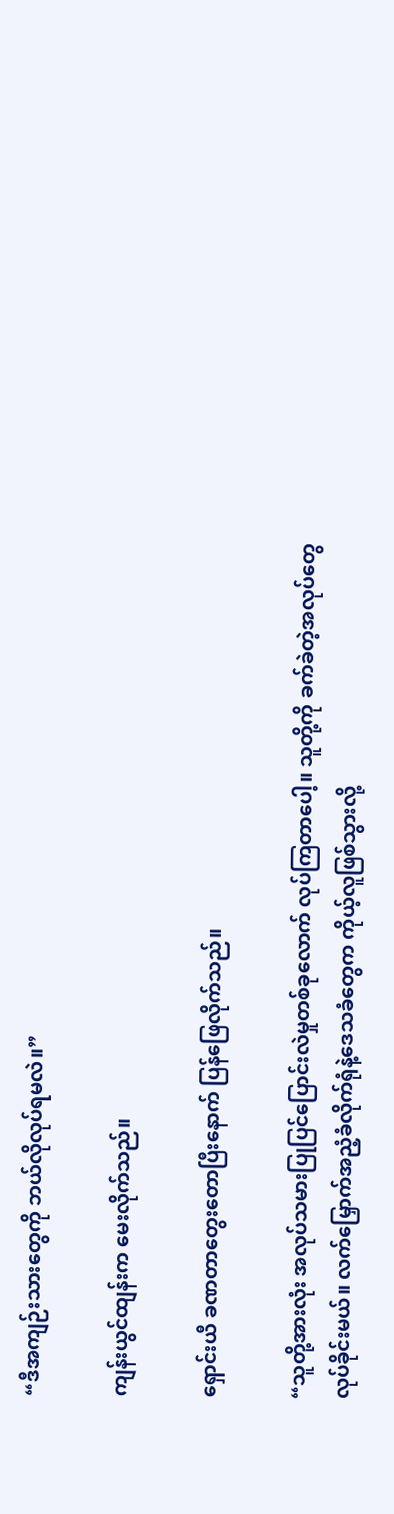“ဒီအကျဉ်းသားတွေကို ဘယ်လိုလုပ်ရမလဲ။”

ကျန်းယွင်ထျန်းက မေးလိုက်သည်။

ရှောင်းယီ ခဏတာတွေးတောပြီးနောက် ပြန်ဖြေလိုက်သည်။

“သူတို့အားလုံး အလုပ်သမားပြုပြင်ပြောင်းလဲမှုတစ်ခုလောက် လုပ်ကြတာပေါ့။ သူတို့ကို ခက်ခဲတဲ့အလုပ်တွေ လုပ်ခိုင်းမယ်။ လက်မြှောက်အညံ့ခံလိုက်ရုံနဲ့ဒေသခံတွေက ကိုယ့်လူဖြစ်သွားလို့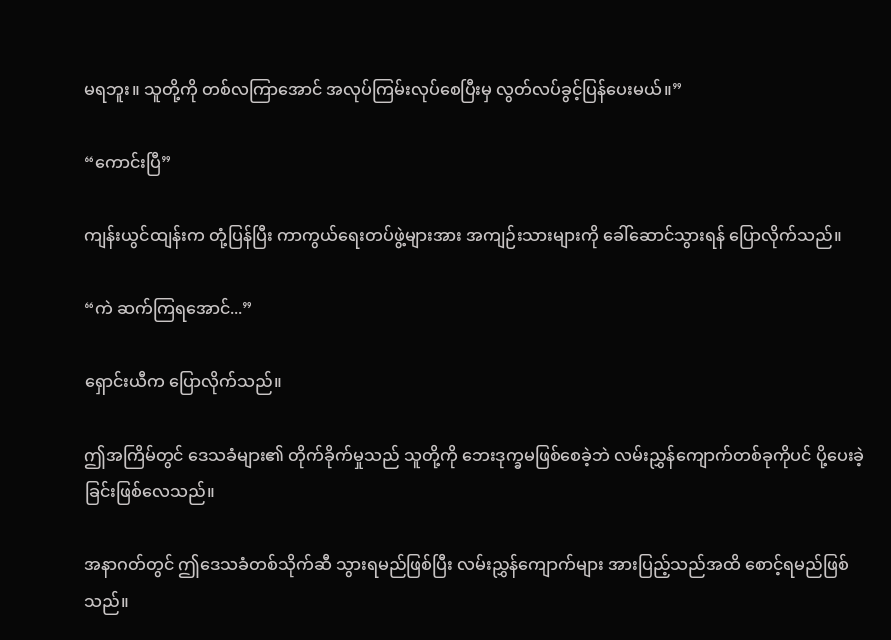မရဘူး။ သူတို့ကို တစ်လကြာအောင် အလုပ်ကြမ်းလုပ်စေပြီးမှ လွတ်လပ်ခွင့်ပြန်ပေးမယ်။”

“ကောင်းပြီ”

ကျန်းယွင်ထျန်းက တုံ့ပြန်ပြီး ကာကွယ်ရေးတပ်ဖွဲ့များအား အကျဉ်းသားများကို ခေါ်ဆောင်သွားရန် ပြောလိုက်သည်။

“ကဲ ဆက်ကြရအောင်...”

ရှောင်းယီက ပြောလိုက်သည်။

ဤအကြိမ်တွင် ဒေသခံများ၏ တိုက်ခိုက်မှုသည် သူတို့ကို ဘေးဒုက္ခမဖြစ်စေခဲ့ဘဲ လမ်းညွှန်ကျောက်တစ်ခုကိုပင် ပို့ပေးခဲ့ခြင်းဖြစ်လေသည်။

အနာဂတ်တွင် ဤဒေသခံတစ်သိုက်ဆီ သွားရမည်ဖြစ်ပြီး လမ်းညွှန်ကျောက်များ အားပြည့်သည်အထိ စောင့်ရမည်ဖြစ်သည်။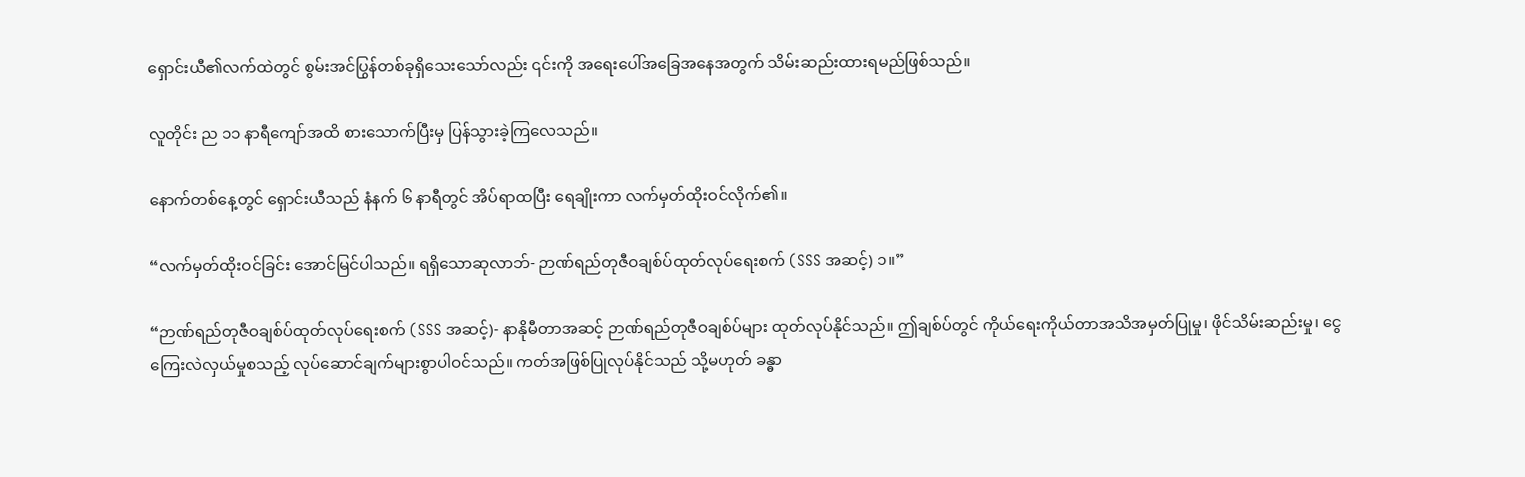ရှောင်းယီ၏လက်ထဲတွင် စွမ်းအင်ပြွန်တစ်ခုရှိသေးသော်လည်း ၎င်းကို အရေးပေါ်အခြေအနေအတွက် သိမ်းဆည်းထားရမည်ဖြစ်သည်။

လူတိုင်း ည ၁၁ နာရီကျော်အထိ စားသောက်ပြီးမှ ပြန်သွားခဲ့ကြလေသည်။

နောက်တစ်နေ့တွင် ရှောင်းယီသည် နံနက် ၆ နာရီတွင် အိပ်ရာထပြီး ရေချိုးကာ လက်မှတ်ထိုးဝင်လိုက်၏။

“လက်မှတ်ထိုးဝင်ခြင်း အောင်မြင်ပါသည်။ ရရှိသောဆုလာဘ်- ဉာဏ်ရည်တုဇီဝချစ်ပ်ထုတ်လုပ်ရေးစက် (SSS အဆင့်) ၁။”

“ဉာဏ်ရည်တုဇီဝချစ်ပ်ထုတ်လုပ်ရေးစက် (SSS အဆင့်)- နာနိုမီတာအဆင့် ဉာဏ်ရည်တုဇီဝချစ်ပ်များ ထုတ်လုပ်နိုင်သည်။ ဤချစ်ပ်တွင် ကိုယ်ရေးကိုယ်တာအသိအမှတ်ပြုမှု၊ ဖိုင်သိမ်းဆည်းမှု၊ ငွေကြေးလဲလှယ်မှုစသည့် လုပ်ဆောင်ချက်များစွာပါဝင်သည်။ ကတ်အဖြစ်ပြုလုပ်နိုင်သည် သို့မဟုတ် ခန္ဓာ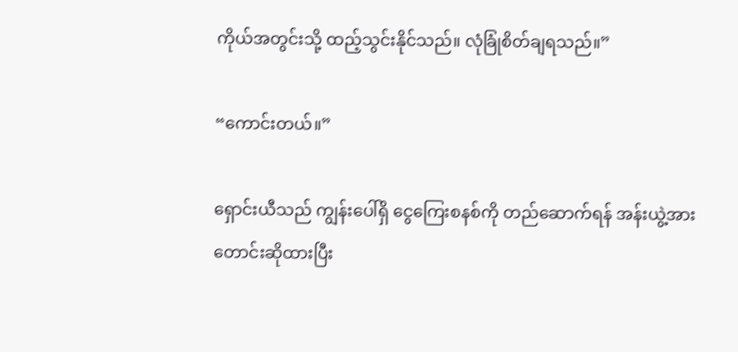ကိုယ်အတွင်းသို့ ထည့်သွင်းနိုင်သည်။ လုံခြုံစိတ်ချရသည်။”

“ကောင်းတယ်။”

ရှောင်းယီသည် ကျွန်းပေါ်ရှိ ငွေကြေးစနစ်ကို တည်ဆောက်ရန် အန်းယွဲ့အား တောင်းဆိုထားပြီး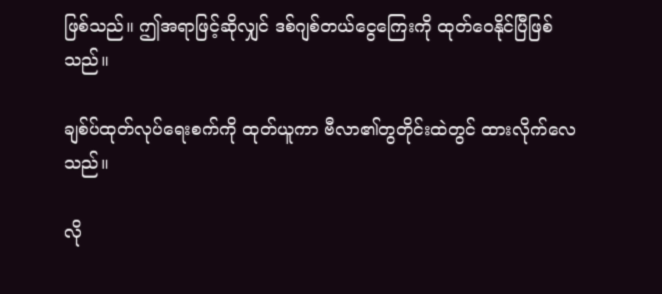ဖြစ်သည်။ ဤအရာဖြင့်ဆိုလျှင် ဒစ်ဂျစ်တယ်ငွေကြေးကို ထုတ်ဝေနိုင်ပြီဖြစ်သည်။

ချစ်ပ်ထုတ်လုပ်ရေးစက်ကို ထုတ်ယူကာ ဗီလာ၏တွတိုင်းထဲတွင် ထားလိုက်လေသည်။

လို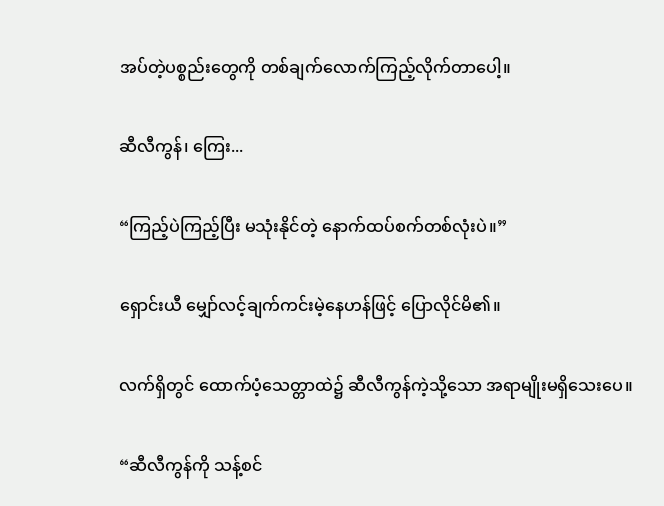အပ်တဲ့ပစ္စည်းတွေကို တစ်ချက်လောက်ကြည့်လိုက်တာပေါ့။

ဆီလီကွန်၊ ကြေး...

“ကြည့်ပဲကြည့်ပြီး မသုံးနိုင်တဲ့ နောက်ထပ်စက်တစ်လုံးပဲ။”

ရှောင်းယီ မျှော်လင့်ချက်ကင်းမဲ့နေဟန်ဖြင့် ပြောလိုင်မိ၏။

လက်ရှိတွင် ထောက်ပံ့သေတ္တာထဲ၌ ဆီလီကွန်ကဲ့သို့သော အရာမျိုးမရှိသေးပေ။

“ဆီလီကွန်ကို သန့်စင်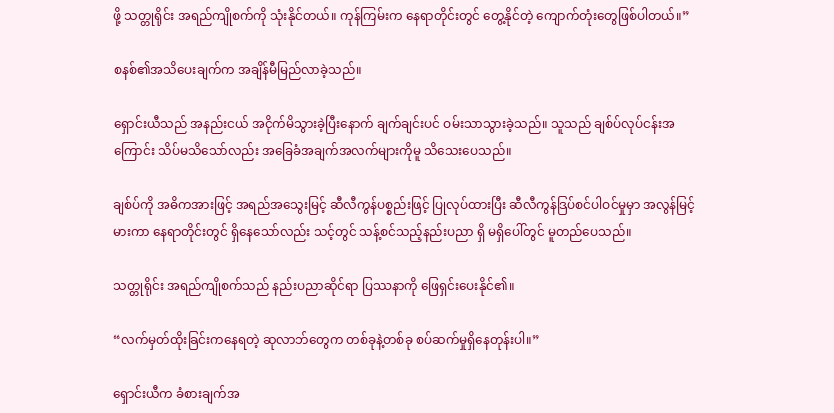ဖို့ သတ္တုရိုင်း အရည်ကျိုစက်ကို သုံးနိုင်တယ်။ ကုန်ကြမ်းက နေရာတိုင်းတွင် တွေ့နိုင်တဲ့ ကျောက်တုံးတွေဖြစ်ပါတယ်။”

စနစ်၏အသိ‌ပေးချက်က အချိန်မီမြည်လာခဲ့သည်။

ရှောင်းယီသည် အနည်းငယ် အငိုက်မိသွားခဲ့ပြီးနောက် ချက်ချင်းပင် ဝမ်းသာသွားခဲ့သည်။ သူသည် ချစ်ပ်လုပ်ငန်းအကြောင်း သိပ်မသိသော်လည်း အခြေခံအချက်အလက်များကိုမူ သိ‌သေးပေသည်။

ချစ်ပ်ကို အဓိကအားဖြင့် အရည်အသွေးမြင့် ဆီလီကွန်ပစ္စည်းဖြင့် ပြုလုပ်ထားပြီး ဆီလီကွန်ဒြပ်စင်ပါဝင်မှုမှာ အလွန်မြင့်မားကာ နေရာတိုင်းတွင် ရှိနေသော်လည်း သင့်တွင် သန့်စင်သည့်နည်းပညာ ရှိ မရှိပေါ်တွင် မူတည်ပေသည်။

သတ္တုရိုင်း အရည်ကျိုစက်သည် နည်းပညာဆိုင်ရာ ပြဿနာကို ဖြေရှင်းပေးနိုင်၏။

“လက်မှတ်ထိုးခြင်းကနေရတဲ့ ဆုလာဘ်တွေက တစ်ခုနဲ့တစ်ခု စပ်ဆက်မှုရှိနေတုန်းပါ။”

ရှောင်းယီက ခံစားချက်အ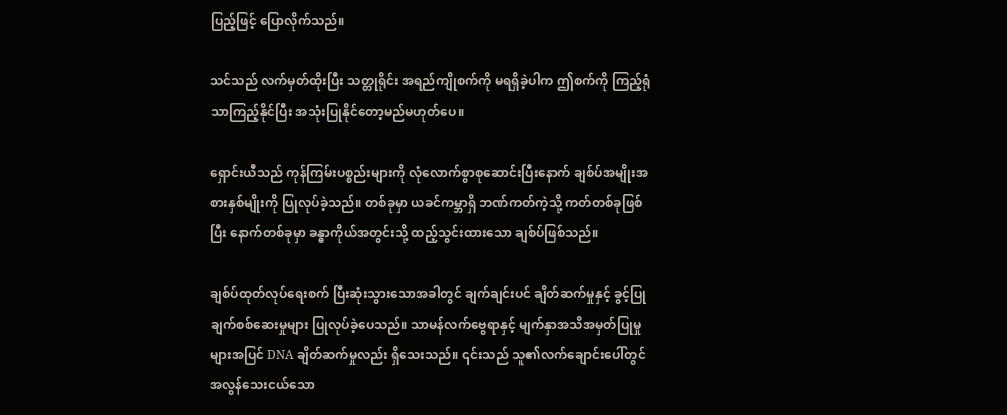ပြည့်ဖြင့် ပြောလိုက်သည်။

သင်သည် လက်မှတ်ထိုးပြီး သတ္တုရိုင်း အရည်ကျိုစက်ကို မရရှိခဲ့ပါက ဤစက်ကို ကြည့်ရုံသာကြည့်နိုင်ပြီး အသုံးပြုနိုင်တော့မည်မဟုတ်ပေ။

ရှောင်းယီသည် ကုန်ကြမ်းပစ္စည်းများကို လုံလောက်စွာစုဆောင်းပြီးနောက် ချစ်ပ်အမျိုးအစားနှစ်မျိုးကို ပြုလုပ်ခဲ့သည်။ တစ်ခုမှာ ယခင်ကမ္ဘာရှိ ဘဏ်ကတ်ကဲ့သို့ ကတ်တစ်ခုဖြစ်ပြီး နောက်တစ်ခုမှာ ခန္ဓာကိုယ်အတွင်းသို့ ထည့်သွင်းထားသော ချစ်ပ်ဖြစ်သည်။

ချစ်ပ်ထုတ်လုပ်ရေးစက် ပြီးဆုံးသွားသောအခါတွင် ချက်ချင်းပင် ချိတ်ဆက်မှုနှင့် ခွင့်ပြုချက်စစ်ဆေးမှုများ ပြုလုပ်ခဲ့ပေသည်။ သာမန်လက်ဗွေရာနှင့် မျက်နှာအသိအမှတ်ပြုမှုများအပြင် DNA ချိတ်ဆက်မှုလည်း ရှိသေးသည်။ ၎င်းသည် သူ၏လက်ချောင်းပေါ်တွင် အလွန်သေးငယ်သော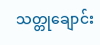သတ္တုချောင်း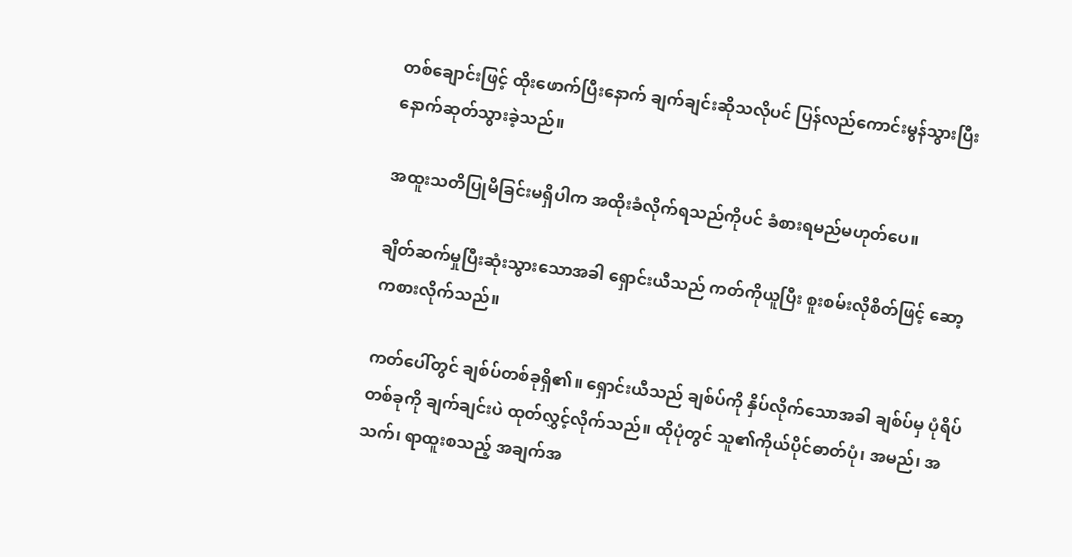တစ်ချောင်းဖြင့် ထိုးဖောက်ပြီးနောက် ချက်ချင်းဆိုသလိုပင် ပြန်လည်ကောင်းမွန်သွားပြီး နောက်ဆုတ်သွားခဲ့သည်။

အထူးသတိပြုမိခြင်းမရှိပါက အထိုးခံလိုက်ရသည်ကိုပင် ခံစားရမည်မဟုတ်ပေ။

ချိတ်ဆက်မှုပြီးဆုံးသွားသောအခါ ရှောင်းယီသည် ကတ်ကိုယူပြီး စူးစမ်းလိုစိတ်ဖြင့် ဆော့ကစားလိုက်သည်။

ကတ်ပေါ်တွင် ချစ်ပ်တစ်ခုရှိ၏။ ရှောင်းယီသည် ချစ်ပ်ကို နှိပ်လိုက်သောအခါ ချစ်ပ်မှ ပုံရိပ်တစ်ခုကို ချက်ချင်းပဲ ထုတ်လွှင့်လိုက်သည်။ ထိုပုံတွင် သူ၏ကိုယ်ပိုင်ဓာတ်ပုံ၊ အမည်၊ အသက်၊ ရာထူးစသည့် အချက်အ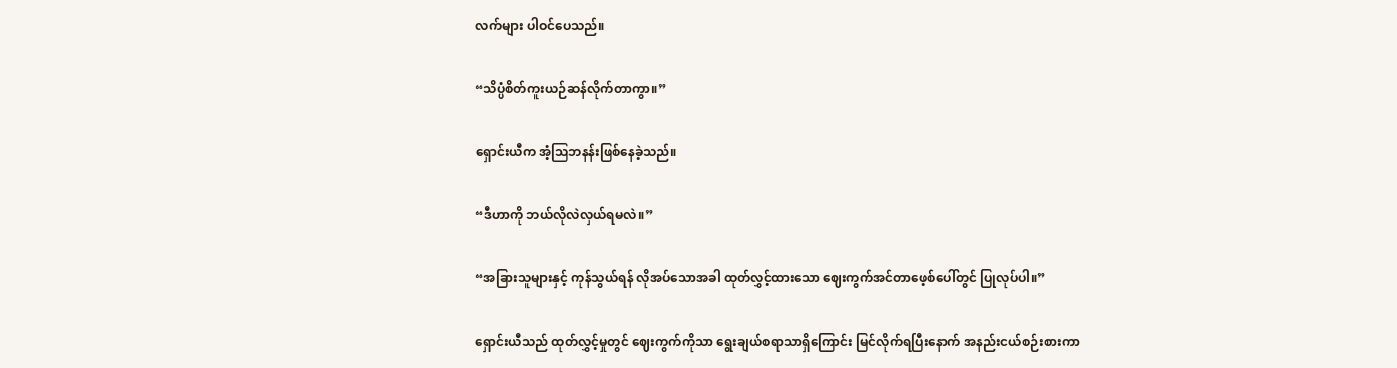လက်များ ပါဝင်ပေသည်။

“သိပ္ပံစိတ်ကူးယဉ်ဆန်လိုက်တာကွာ။”

ရှောင်းယီက အံ့ဩဘနန်းဖြစ်နေခဲ့သည်။

“ဒီဟာကို ဘယ်လိုလဲလှယ်ရမလဲ။”

“အခြားသူများနှင့် ကုန်သွယ်ရန် လိုအပ်သောအခါ ထုတ်လွှင့်ထားသော ဈေးကွက်အင်တာဖေ့စ်ပေါ်တွင် ပြုလုပ်ပါ။”

ရှောင်းယီသည် ထုတ်လွှင့်မှုတွင် ဈေးကွက်ကိုသာ ရွေးချယ်စရာသာရှိကြောင်း မြင်လိုက်ရပြီးနောက် အနည်းငယ်စဉ်းစားကာ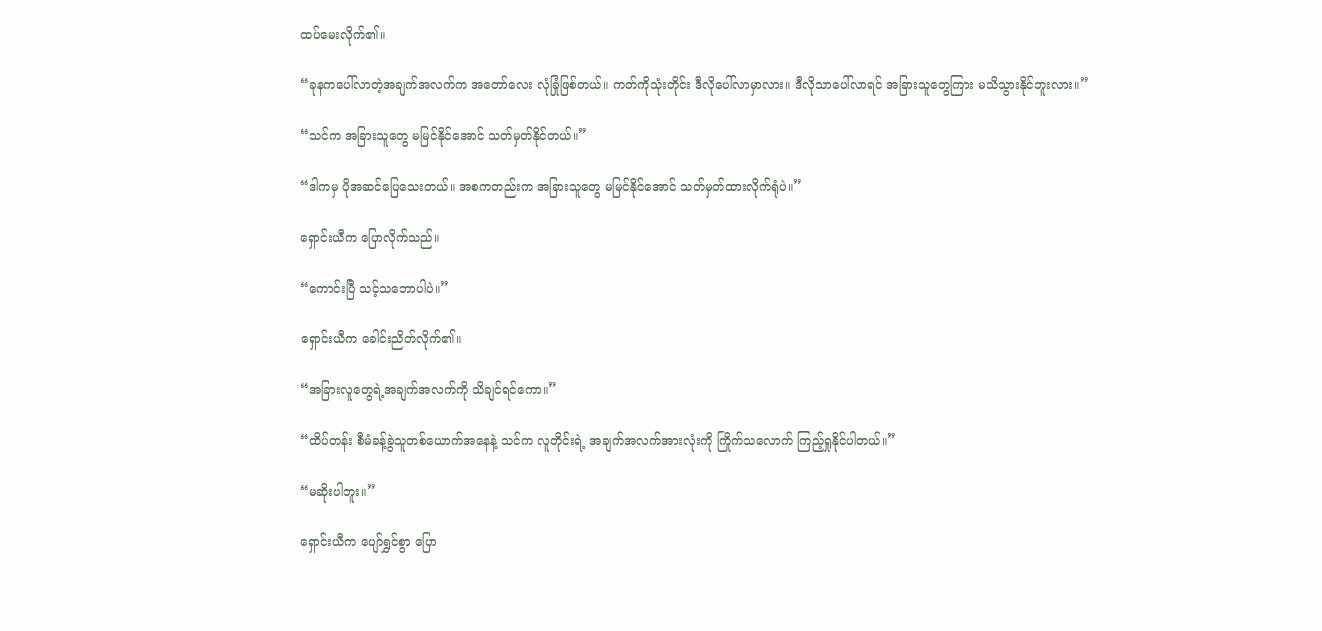ထပ်မေးလိုက်၏။

“ခုနကပေါ်လာတဲ့အချက်အလက်က အတော်လေး လုံခြုံဖြစ်တယ်။ ကတ်ကိုသုံးတိုင်း ဒီလိုပေါ်လာမှာလား။ ဒီလိုသာပေါ်လာရင် အခြားသူတွေကြား မသိသွားနိုင်ဘူးလား။”

“သင်က အခြားသူတွေ မမြင်နိုင်အောင် သတ်မှတ်နိုင်တယ်။”

“ဒါကမှ ပိုအဆင်ပြေသေးတယ်။ အစကတည်းက အခြားသူတွေ မမြင်နိုင်အောင် သတ်မှတ်ထားလိုက်ရုံပဲ။”

ရှောင်းယီက ပြောလိုက်သည်။

“ကောင်းပြီ သင့်သဘောပါပဲ။”

ရှောင်းယီက ခေါင်းညိတ်လိုက်၏။

“အခြားလူတွေရဲ့အချက်အလက်ကို သိချင်ရင်ကော။”

“ထိပ်တန်း စီမံခန့်ခွဲသူတစ်ယောက်အနေနဲ့ သင်က လူတိုင်းရဲ့ အချက်အလက်အားလုံးကို ကြိုက်သလောက် ကြည့်ရှုနိုင်ပါတယ်။”

“မဆိုးပါဘူး။”

ရှောင်းယီက ပျော်ရွှင်စွာ ပြော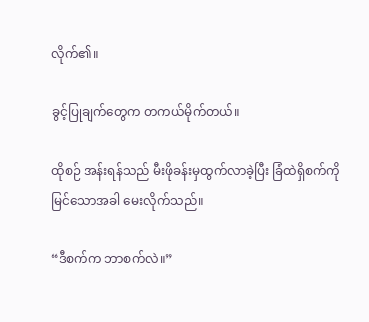လိုက်၏။

ခွင့်ပြုချက်တွေက တကယ်မိုက်တယ်။

ထိုစဉ် အန်းရန်သည် မီးဖိုခန်းမှထွက်လာခဲ့ပြီး ခြံထဲရှိစက်ကိုမြင်သောအခါ မေးလိုက်သည်။

“ဒီစက်က ဘာစက်လဲ။”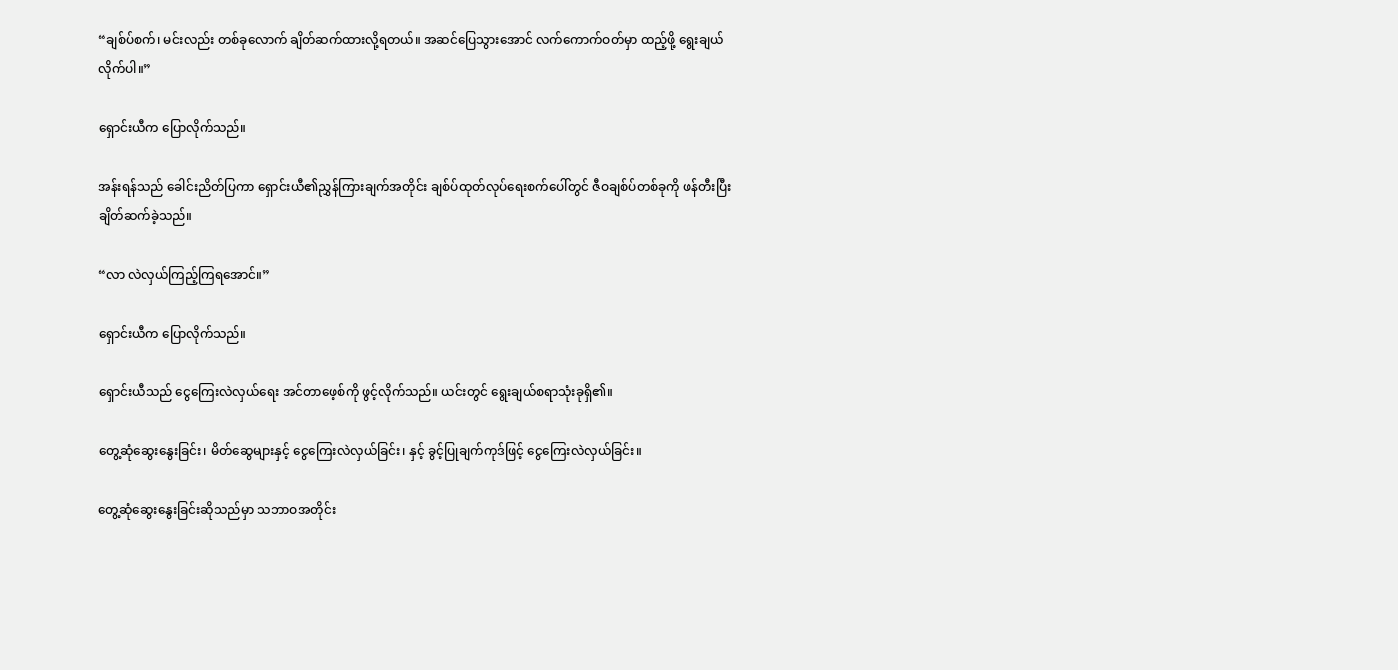“ချစ်ပ်စက်၊ မင်းလည်း တစ်ခုလောက် ချိတ်ဆက်ထားလို့ရတယ်။ အဆင်ပြေသွားအောင် လက်ကောက်ဝတ်မှာ ထည့်ဖို့ ရွေးချယ်လိုက်ပါ။”

ရှောင်းယီက ပြောလိုက်သည်။

အန်းရန်သည် ခေါင်းညိတ်ပြကာ ရှောင်းယီ၏ညွှန်ကြားချက်အတိုင်း ချစ်ပ်ထုတ်လုပ်ရေးစက်ပေါ်တွင် ဇီဝချစ်ပ်တစ်ခုကို ဖန်တီးပြီး ချိတ်ဆက်ခဲ့သည်။

“လာ လဲလှယ်ကြည့်ကြရအောင်။”

ရှောင်းယီက ပြောလိုက်သည်။

ရှောင်းယီသည် ငွေကြေးလဲလှယ်ရေး အင်တာဖေ့စ်ကို ဖွင့်လိုက်သည်။ ယင်းတွင် ရွေးချယ်စရာသုံးခုရှိ၏။

တွေ့ဆုံဆွေးနွေးခြင်း၊ မိတ်ဆွေများနှင့် ငွေကြေးလဲလှယ်ခြင်း၊ နှင့် ခွင့်ပြုချက်ကုဒ်ဖြင့် ငွေကြေးလဲလှယ်ခြင်း။

တွေ့ဆုံဆွေးနွေးခြင်းဆိုသည်မှာ သဘာဝအတိုင်း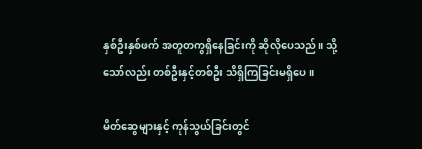နှစ်ဦးနှစ်ဖက် အတူတကွရှိနေခြင်းကို ဆိုလိုပေသည်။ သို့သော်လည်း တစ်ဦးနှင့်တစ်ဦး သိရှိကြခြင်းမရှိပေ။

မိတ်ဆွေများနှင့် ကုန်သွယ်ခြင်းတွင်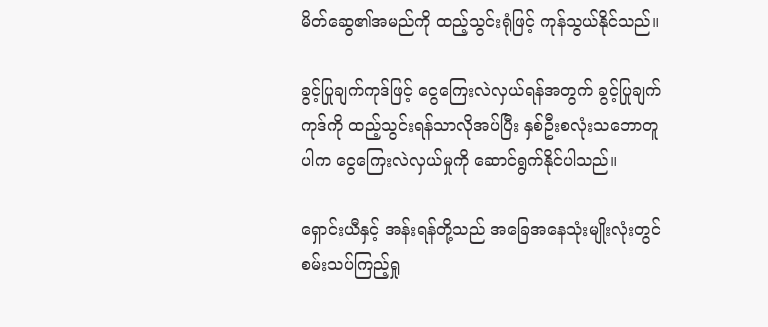မိတ်ဆွေ၏အမည်ကို ထည့်သွင်းရုံဖြင့် ကုန်သွယ်နိုင်သည်။

ခွင့်ပြုချက်ကုဒ်ဖြင့် ငွေကြေးလဲလှယ်ရန်အတွက် ခွင့်ပြုချက်ကုဒ်ကို ထည့်သွင်းရန်သာလိုအပ်ပြီး နှစ်ဦးစလုံးသဘောတူပါက ငွေကြေးလဲလှယ်မှုကို ဆောင်ရွက်နိုင်ပါသည်။

ရှောင်းယီနှင့် အန်းရန်တို့သည် အခြေအနေသုံးမျိုးလုံးတွင် စမ်းသပ်ကြည့်ရှု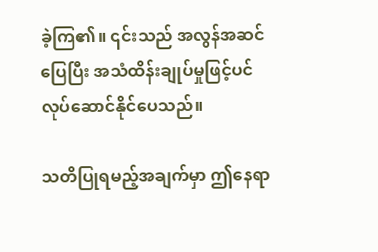ခဲ့ကြ၏။ ၎င်းသည် အလွန်အဆင်ပြေပြီး အသံထိန်းချုပ်မှုဖြင့်ပင် လုပ်ဆောင်နိုင်ပေသည်။

သတိပြုရမည့်အချက်မှာ ဤနေရာ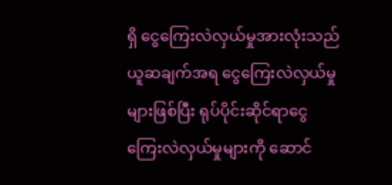ရှိ ငွေကြေးလဲလှယ်မှုအားလုံးသည် ယူဆချက်အရ ငွေကြေးလဲလှယ်မှုများဖြစ်ပြီး ရုပ်ပိုင်းဆိုင်ရာငွေကြေးလဲလှယ်မှုများကို ဆောင်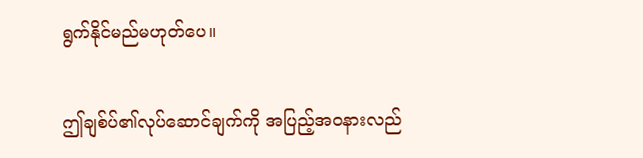ရွက်နိုင်မည်မဟုတ်ပေ။

ဤချစ်ပ်၏လုပ်ဆောင်ချက်ကို အပြည့်အဝနားလည်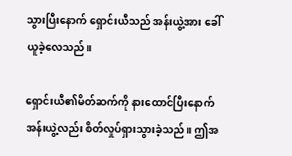သွားပြီးနောက် ရှောင်းယီသည် အန်းယွဲ့အား ခေါ်ယူခဲ့လေသည်။

ရှောင်းယီ၏မိတ်ဆက်ကို နားထောင်ပြီးနောက် အန်းယွဲ့လည်း စိတ်လှုပ်ရှားသွားခဲ့သည်။ ဤအ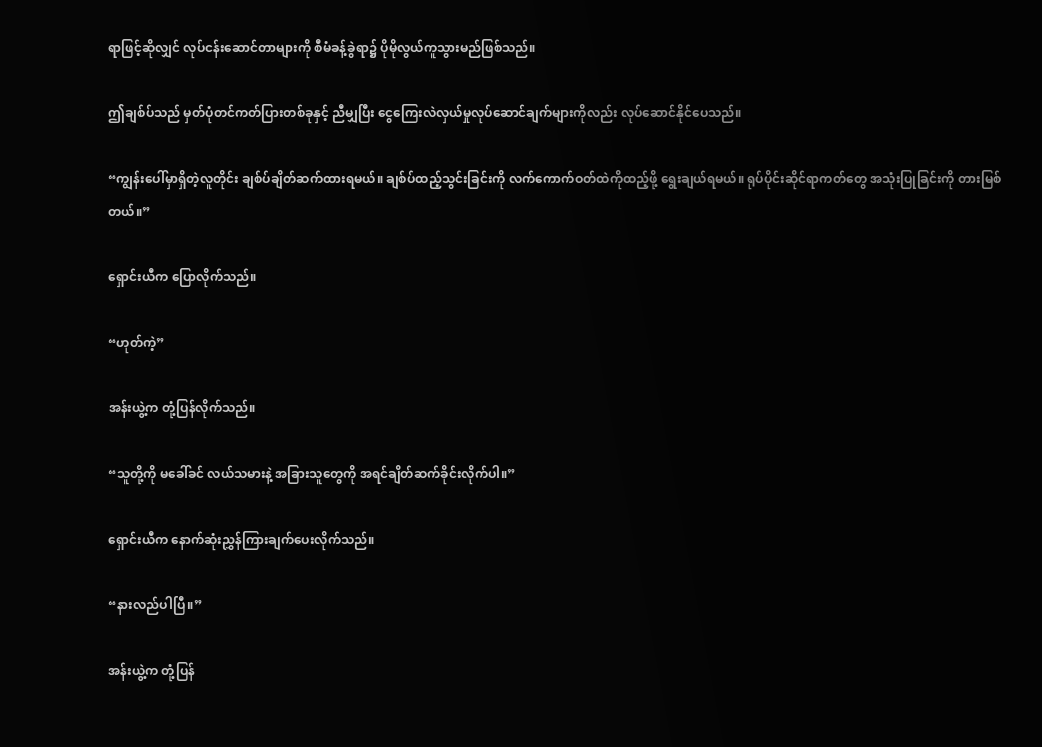ရာဖြင့်ဆိုလျှင် လုပ်ငန်းဆောင်တာများကို စီမံခန့်ခွဲရာ၌ ပိုမိုလွယ်ကူသွားမည်ဖြစ်သည်။

ဤချစ်ပ်သည် မှတ်ပုံတင်ကတ်ပြားတစ်ခုနှင့် ညီမျှပြီး ငွေကြေးလဲလှယ်မှုလုပ်ဆောင်ချက်များကိုလည်း လုပ်ဆောင်နိုင်ပေသည်။

“ကျွန်းပေါ်မှာရှိတဲ့လူတိုင်း ချစ်ပ်ချိတ်ဆက်ထားရမယ်။ ချစ်ပ်ထည့်သွင်းခြင်းကို လက်ကောက်ဝတ်ထဲကိုထည့်ဖို့ ရွေးချယ်ရမယ်။ ရုပ်ပိုင်းဆိုင်ရာကတ်တွေ အသုံးပြုခြင်းကို တားမြစ်တယ်။”

ရှောင်းယီက ပြောလိုက်သည်။

“ဟုတ်ကဲ့”

အန်းယွဲ့က တုံ့ပြန်လိုက်သည်။

“သူတို့ကို မခေါ်ခင် လယ်သမားနဲ့ အခြားသူတွေကို အရင်ချိတ်ဆက်ခိုင်းလိုက်ပါ။”

ရှောင်းယီက နောက်ဆုံးညွှန်ကြားချက်ပေးလိုက်သည်။

“နားလည်ပါပြီ။”

အန်းယွဲ့က တုံ့ပြန်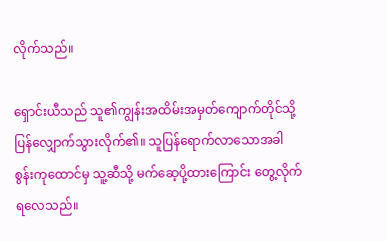လိုက်သည်။

ရှောင်းယီသည် သူ၏ကျွန်းအထိမ်းအမှတ်ကျောက်တိုင်သို့ ပြန်လျှောက်သွားလိုက်၏။ သူပြန်ရောက်လာသောအခါ စွန်းကုထောင်မှ သူ့ဆီသို့ မက်ဆေ့ပို့ထားကြောင်း တွေ့လိုက်ရလေသည်။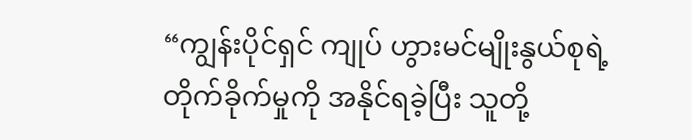“ကျွန်းပိုင်ရှင် ကျုပ် ဟွားမင်မျိုးနွယ်စုရဲ့ တိုက်ခိုက်မှုကို အနိုင်ရခဲ့ပြီး သူတို့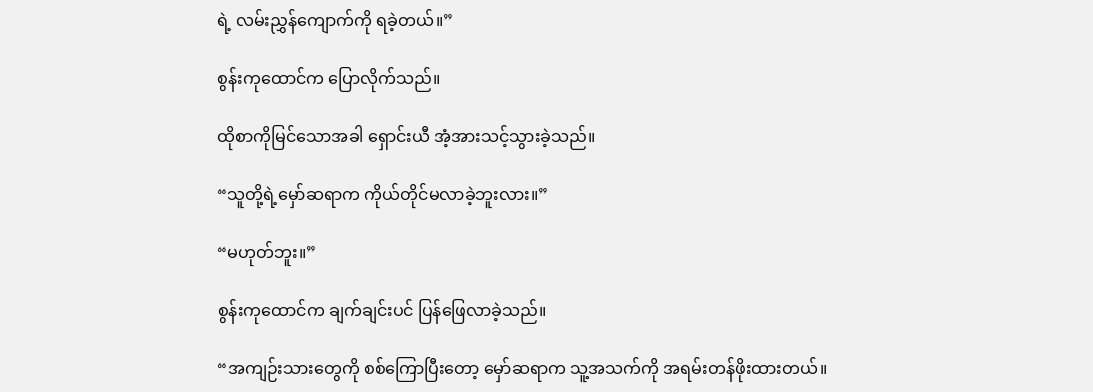ရဲ့ လမ်းညွှန်ကျောက်ကို ရခဲ့တယ်။”

စွန်းကုထောင်က ပြောလိုက်သည်။

ထိုစာကိုမြင်သောအခါ ရှောင်းယီ အံ့အားသင့်သွားခဲ့သည်။

“သူတို့ရဲ့မှော်ဆရာက ကိုယ်တိုင်မလာခဲ့ဘူးလား။”

“မဟုတ်ဘူး။”

စွန်းကုထောင်က ချက်ချင်းပင် ပြန်ဖြေလာခဲ့သည်။

“အကျဉ်းသားတွေကို စစ်ကြောပြီးတော့ မှော်ဆရာက သူ့အသက်ကို အရမ်းတန်ဖိုးထားတယ်။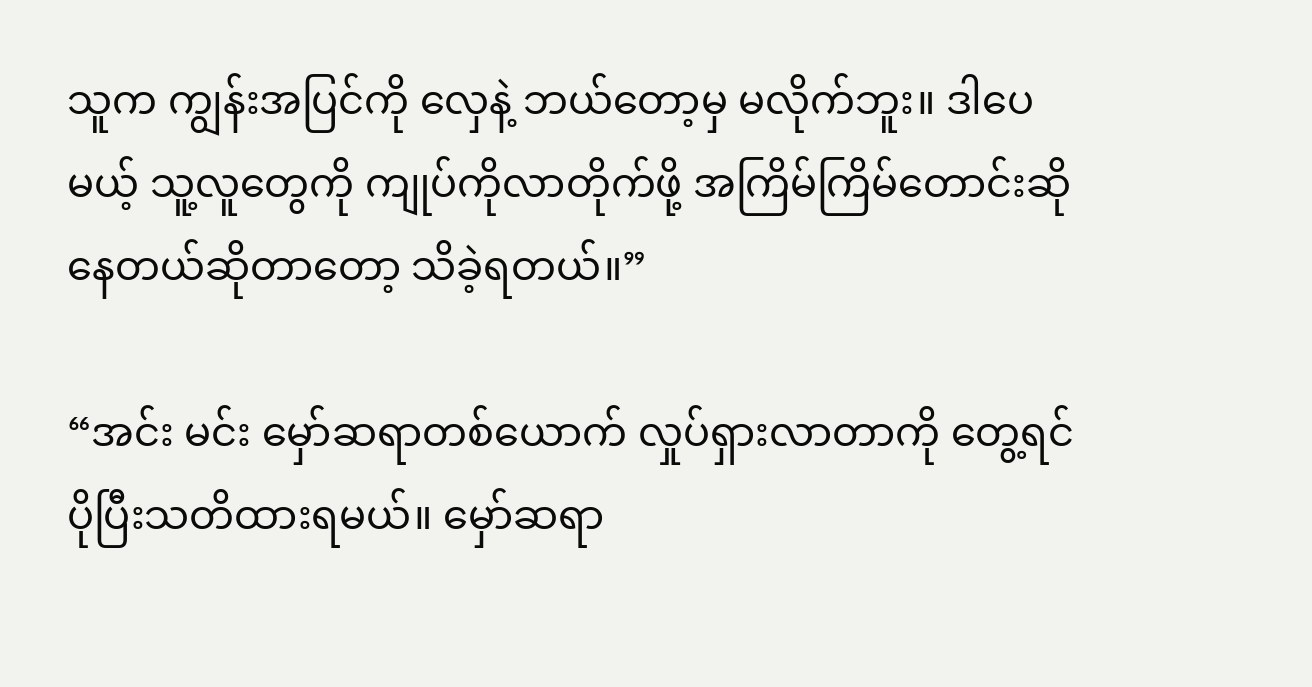သူက ကျွန်းအပြင်ကို လှေနဲ့ ဘယ်တော့မှ မလိုက်ဘူး။ ဒါပေမယ့် သူ့လူတွေကို ကျုပ်ကိုလာတိုက်ဖို့ အကြိမ်ကြိမ်တောင်းဆိုနေတယ်ဆိုတာတော့ သိခဲ့ရတယ်။”

“အင်း မင်း မှော်ဆရာတစ်ယောက် လှုပ်ရှားလာတာကို တွေ့ရင် ပိုပြီးသတိထားရမယ်။ မှော်ဆရာ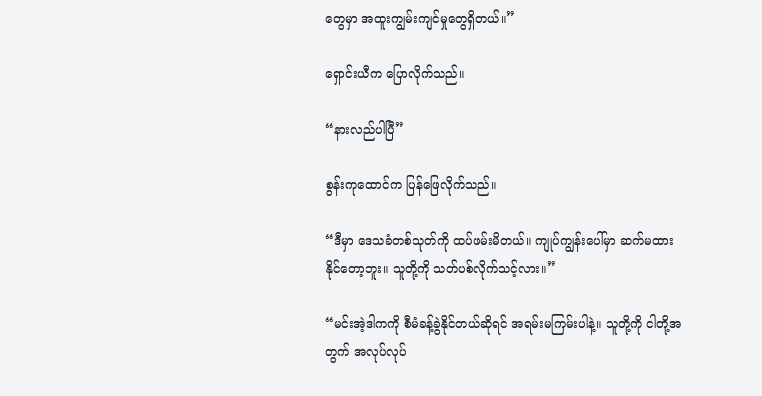တွေမှာ အထူးကျွမ်းကျင်မှုတွေရှိတယ်။”

ရှောင်းယီက ပြောလိုက်သည်။

“နားလည်ပါပြီ”

စွန်းကုထောင်က ပြန်ဖြေလိုက်သည်။

“ဒီမှာ ဒေသခံတစ်သုတ်ကို ထပ်ဖမ်းမိတယ်။ ကျုပ်ကျွန်းပေါ်မှာ ဆက်မထားနိုင်တော့ဘူး။ သူတို့ကို သတ်ပစ်လိုက်သင့်လား။”

“မင်းအဲ့ဒါကကို စီမံခန့်ခွဲနိုင်တယ်ဆိုရင် အရမ်းမကြမ်းပါနဲ့။ သူတို့ကို ငါတို့အတွက် အလုပ်လုပ်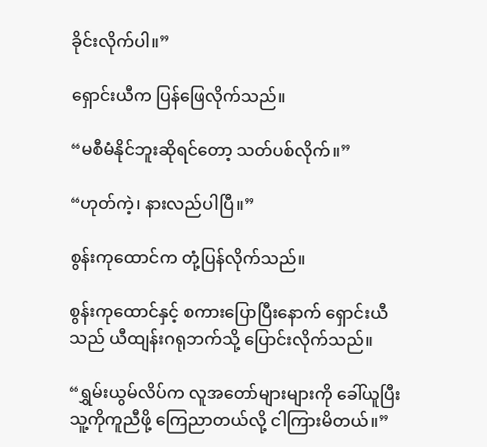ခိုင်းလိုက်ပါ။”

ရှောင်းယီက ပြန်ဖြေလိုက်သည်။

“မစီမံနိုင်ဘူးဆိုရင်တော့ သတ်ပစ်လိုက်။”

“ဟုတ်ကဲ့၊ နားလည်ပါပြီ။”

စွန်းကုထောင်က တုံ့ပြန်လိုက်သည်။

စွန်းကုထောင်နှင့် စကားပြောပြီးနောက် ရှောင်းယီသည် ယီထျန်းဂရုဘက်သို့ ပြောင်းလိုက်သည်။

“ရွှမ်းယွမ်လိပ်က လူအတော်များများကို ခေါ်ယူပြီး သူ့ကိုကူညီဖို့ ကြေညာတယ်လို့ ငါကြားမိတယ်။”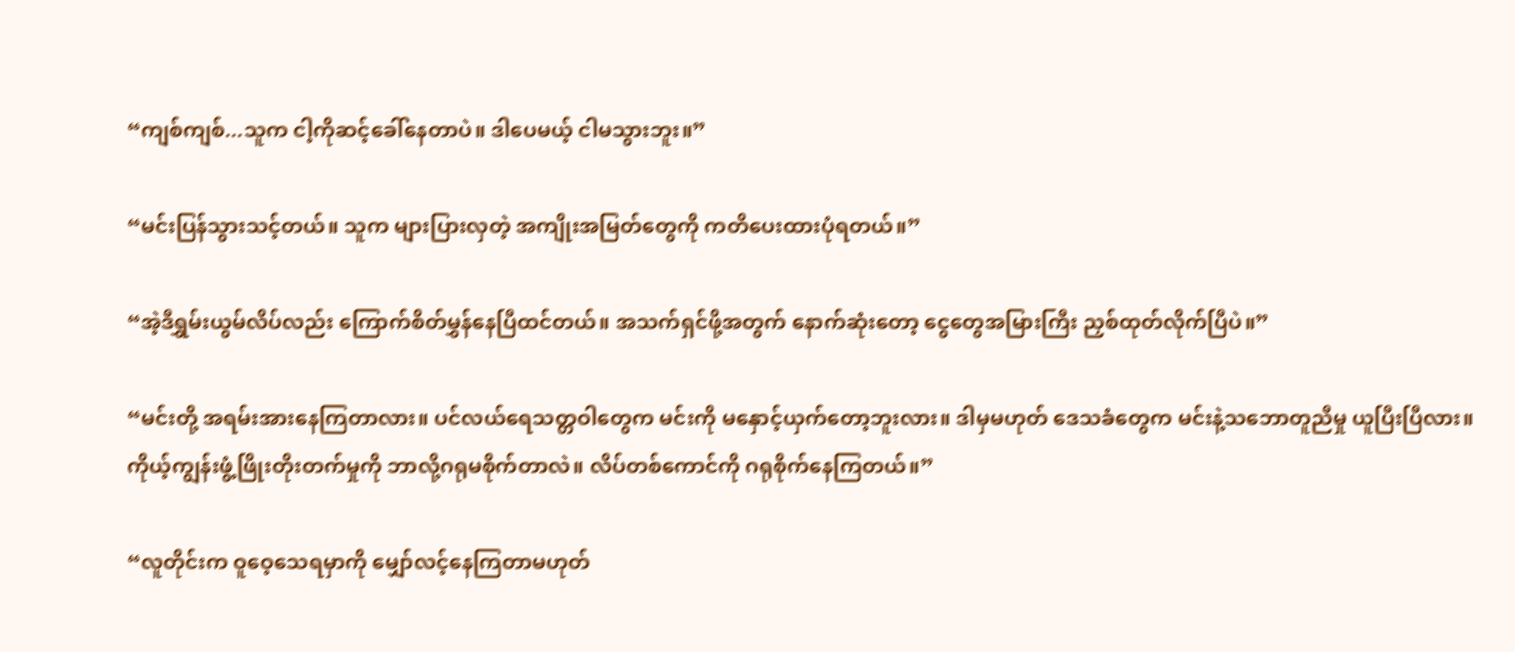“ကျစ်ကျစ်...သူက ငါ့ကိုဆင့်ခေါ်နေတာပဲ။ ဒါပေမယ့် ငါမသွားဘူး။”

“မင်းပြန်သွားသင့်တယ်။ သူက များပြားလှတဲ့ အကျိုးအမြတ်တွေကို ကတိပေးထားပုံရတယ်။”

“အဲ့ဒီရွှမ်းယွမ်လိပ်လည်း ကြောက်စိတ်မွှန်နေပြီထင်တယ်။ အသက်ရှင်ဖို့အတွက် နောက်ဆုံးတော့ ငွေတွေအမြားကြီး ညှစ်ထုတ်လိုက်ပြီပဲ။”

“မင်းတို့ အရမ်းအားနေကြတာလား။ ပင်လယ်ရေသတ္တဝါတွေက မင်းကို မနှောင့်ယှက်တော့ဘူးလား။ ဒါမှမဟုတ် ဒေသခံတွေက မင်းနဲ့သဘောတူညီမှု ယူပြီးပြီလား။ ကိုယ့်ကျွန်းဖွံ့ဖြိုးတိုးတက်မှုကို ဘာလို့ဂရုမစိုက်တာလဲ။ လိပ်တစ်ကောင်ကို ဂရုစိုက်နေကြတယ်။”

“လူတိုင်းက ဝူဝေ့သေရမှာကို မျှော်လင့်နေကြတာမဟုတ်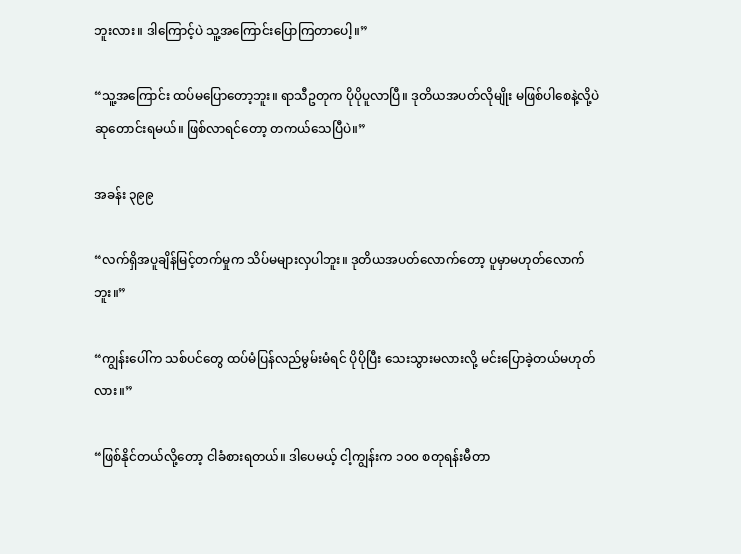ဘူးလား။ ဒါကြောင့်ပဲ သူ့အကြောင်းပြောကြတာပေါ့။”

“သူ့အကြောင်း ထပ်မပြောတော့ဘူး။ ရာသီဥတုက ပိုပိုပူလာပြီ။ ဒုတိယအပတ်လိုမျိုး မဖြစ်ပါစေနဲ့လို့ပဲ ဆုတောင်းရမယ်။ ဖြစ်လာရင်တော့ တကယ်သေပြီပဲ။”

အခန်း ၃၉၉

“လက်ရှိအပူချိန်မြင့်တက်မှုက သိပ်မများလှပါဘူး။ ဒုတိယအပတ်လောက်တော့ ပူမှာမဟုတ်လောက်ဘူး။”

“ကျွန်းပေါ်က သစ်ပင်တွေ ထပ်မံပြန်လည်မွမ်းမံရင် ပိုပိုပြီး သေးသွားမလားလို့ မင်းပြောခဲ့တယ်မဟုတ်လား။”

“ဖြစ်နိုင်တယ်လို့တော့ ငါခံစားရတယ်။ ဒါပေမယ့် ငါ့ကျွန်းက ၁၀၀ စတုရန်းမီတာ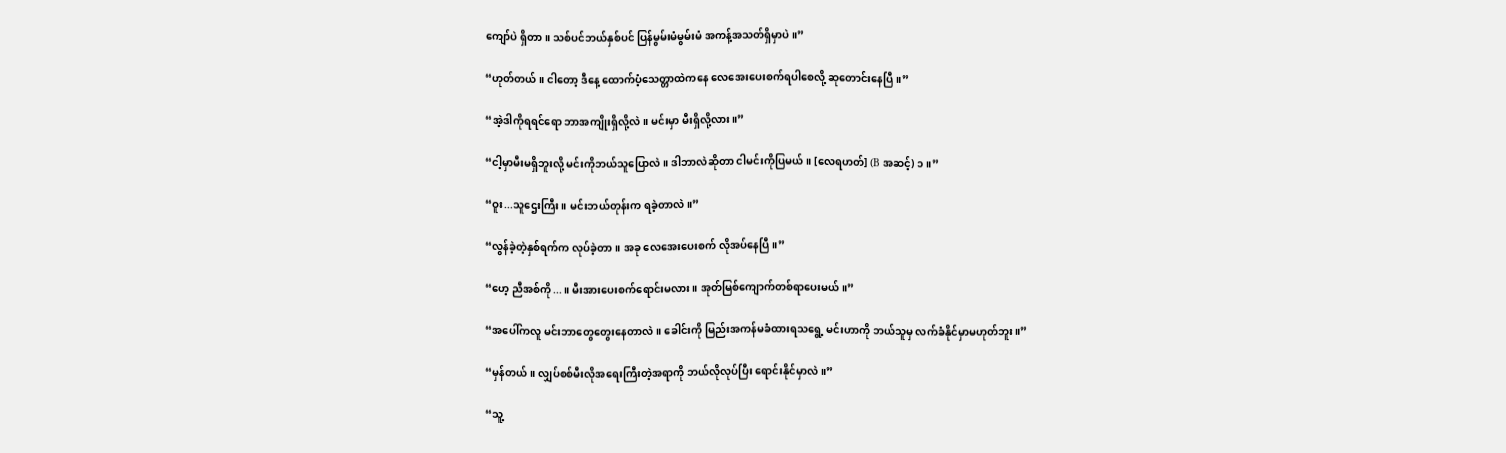ကျော်ပဲ ရှိတာ။ သစ်ပင်ဘယ်နှစ်ပင် ပြန်မွမ်းမံမွမ်းမံ အကန့်အသတ်ရှိမှာပဲ။”

“ဟုတ်တယ်။ ငါတော့ ဒီနေ့ ထောက်ပံ့သေတ္တာထဲကနေ လေအေးပေးစက်ရပါစေလို့ ဆုတောင်းနေပြီ။”

“အဲ့ဒါကိုရရင်ရော ဘာအကျိုးရှိလို့လဲ။ မင်းမှာ မီးရှိလို့လား။”

“ငါ့မှာမီးမရှိဘူးလို့ မင်းကိုဘယ်သူပြောလဲ။ ဒါဘာလဲဆိုတာ ငါမင်းကိုပြမယ်။ [လေရဟတ်] (B အဆင့်) ၁။”

“ဝူး...သူဌေးကြီး။ မင်းဘယ်တုန်းက ရခဲ့တာလဲ။”

“လွန်ခဲ့တဲ့နှစ်ရက်က လုပ်ခဲ့တာ။ အခု လေအေးပေးစက် လိုအပ်နေပြီ။”

“ဟေ့ ညီအစ်ကို...။ မီးအားပေးစက်ရောင်းမလား။ အုတ်မြစ်ကျောက်တစ်ရာပေးမယ်။”

“အပေါ်ကလူ မင်းဘာတွေတွေးနေတာလဲ။ ခေါင်းကို မြည်းအကန်မခံထားရသရွေ့ မင်းဟာကို ဘယ်သူမှ လက်ခံနိုင်မှာမဟုတ်ဘူး။”

“မှန်တယ်။ လျှပ်စစ်မီးလိုအရေးကြီးတဲ့အရာကို ဘယ်လိုလုပ်ပြီး ရောင်းနိုင်မှာလဲ။”

“သူ့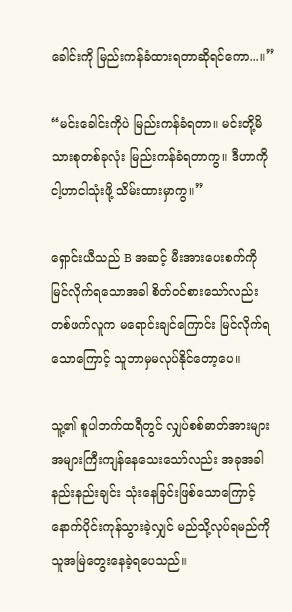ခေါင်းကို မြည်းကန်ခံထားရတာဆိုရင်ကော...။”

“မင်းခေါင်းကိုပဲ မြည်းကန်ခံရတာ။ မင်းတို့မိသားစုတစ်ခုလုံး မြည်းကန်ခံရတာကွ။ ဒီဟာကို ငါ့ဟာငါသုံးဖို့ သိမ်းထားမှာကွ။”

ရှောင်းယီသည် B အဆင့် မီးအားပေးစက်ကို မြင်လိုက်ရသောအခါ စိတ်ဝင်စားသော်လည်း တစ်ဖက်လူက မရောင်းချင်ကြောင်း မြင်လိုက်ရသောကြောင့် သူဘာမှမလုပ်နိုင်တော့ပေ။

သူ့၏ စူပါဘက်ထရီတွင် လျှပ်စစ်ဓာတ်အားများ အများကြီးကျန်နေသေးသော်လည်း အခုအခါ နည်းနည်းချင်း သုံးနေခြင်းဖြစ်သောကြောင့် နောက်ပိုင်းကုန်သွားခဲ့လျှင် မည်သို့လုပ်ရမည်ကို သူအမြဲတွေးနေခဲ့ရပေသည်။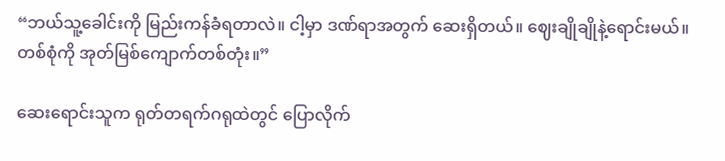“ဘယ်သူ့ခေါင်းကို မြည်းကန်ခံရတာလဲ။ ငါ့မှာ ဒဏ်ရာအတွက် ဆေးရှိတယ်။ ဈေးချိုချိုနဲ့ရောင်းမယ်။ တစ်စုံကို အုတ်မြစ်ကျောက်တစ်တုံး။”

ဆေးရောင်းသူက ရုတ်တရက်ဂရုထဲတွင် ပြောလိုက်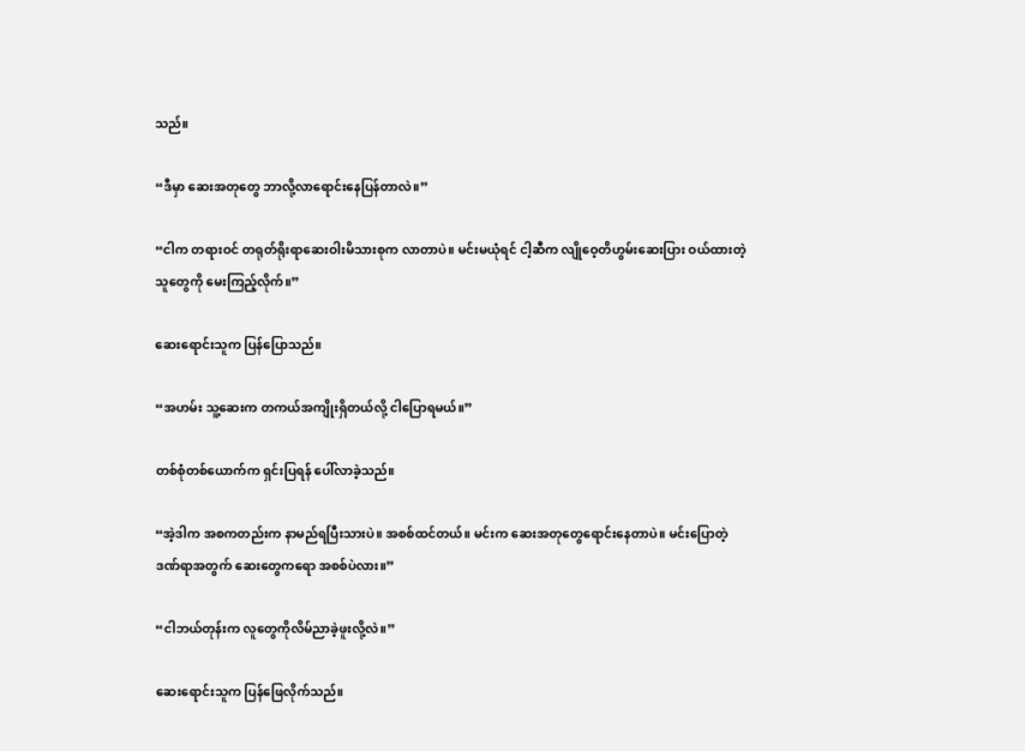သည်။

“ဒီမှာ ဆေးအတုတွေ ဘာလို့လာရောင်းနေပြန်တာလဲ။”

“ငါက တရားဝင် တရုတ်ရိုးရာဆေးဝါးမိသားစုက လာတာပဲ။ မင်းမယုံရင် ငါ့ဆီက လျိုဝေ့တိဟွမ်းဆေးပြား ဝယ်ထားတဲ့သူတွေကို မေးကြည့်လိုက်။”

ဆေးရောင်းသူက ပြန်ပြောသည်။

“အဟမ်း သူ့ဆေးက တကယ်အကျိုးရှိတယ်လို့ ငါပြောရမယ်။”

တစ်စုံတစ်ယောက်က ရှင်းပြရန် ပေါ်လာခဲ့သည်။

“အဲ့ဒါက အစကတည်းက နာမည်ရပြီးသားပဲ။ အစစ်ထင်တယ်။ မင်းက ဆေးအတုတွေရောင်းနေတာပဲ။ မင်းပြောတဲ့ ဒဏ်ရာအတွက် ဆေးတွေကရော အစစ်ပဲလား။”

“ငါဘယ်တုန်းက လူတွေကိုလိမ်ညာခဲ့ဖူးလို့လဲ။”

ဆေးရောင်းသူက ပြန်ဖြေလိုက်သည်။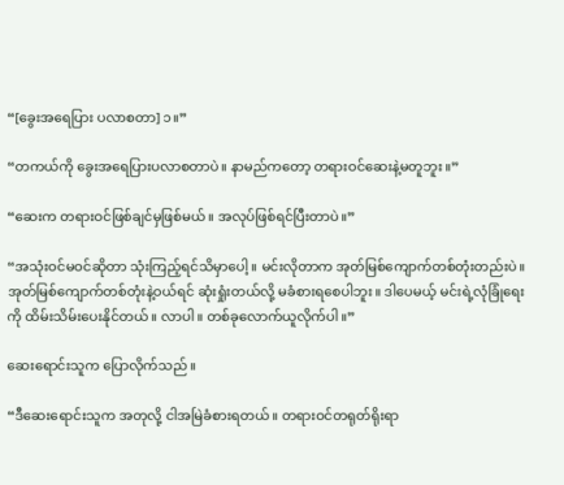“[ခွေးအရေပြား ပလာစတာ] ၁။”

“တကယ်ကို ခွေးအရေပြားပလာစတာပဲ။ နာမည်ကတော့ တရားဝင်ဆေးနဲ့မတူဘူး။”

“ဆေးက တရားဝင်ဖြစ်ချင်မှဖြစ်မယ်။ အလုပ်ဖြစ်ရင်ပြီးတာပဲ။”

“အသုံးဝင်မဝင်ဆိုတာ သုံးကြည့်ရင်သိမှာပေါ့။ မင်းလိုတာက အုတ်မြစ်ကျောက်တစ်တုံးတည်းပဲ။ အုတ်မြစ်ကျောက်တစ်တုံးနဲ့ဝယ်ရင် ဆုံးရှုံးတယ်လို့ မခံစားရစေပါဘူး။ ဒါပေမယ့် မင်းရဲ့လုံခြုံရေးကို ထိမ်းသိမ်းပေးနိုင်တယ်။ လာပါ။ တစ်ခုလောက်ယူလိုက်ပါ။”

ဆေးရောင်းသူက ပြောလိုက်သည်။

“ဒီဆေးရောင်းသူက အတုလို့ ငါအမြဲခံစားရတယ်။ တရားဝင်တရုတ်ရိုးရာ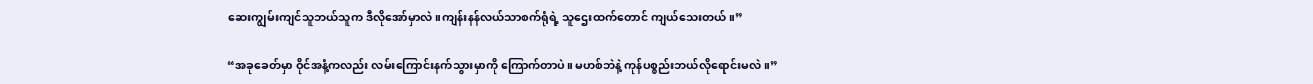ဆေးကျွမ်းကျင်သူဘယ်သူက ဒီလိုအော်မှာလဲ။ကျန်းနန်လယ်သာစက်ရုံရဲ့ သူဌေးထက်တောင် ကျယ်သေးတယ်။”

“အခုခေတ်မှာ ဝိုင်အနံ့ကလည်း လမ်းကြောင်းနက်သွားမှာကို ကြောက်တာပဲ။ မဟစ်ဘဲနဲ့ ကုန်ပစ္စည်းဘယ်လိုရောင်းမလဲ။”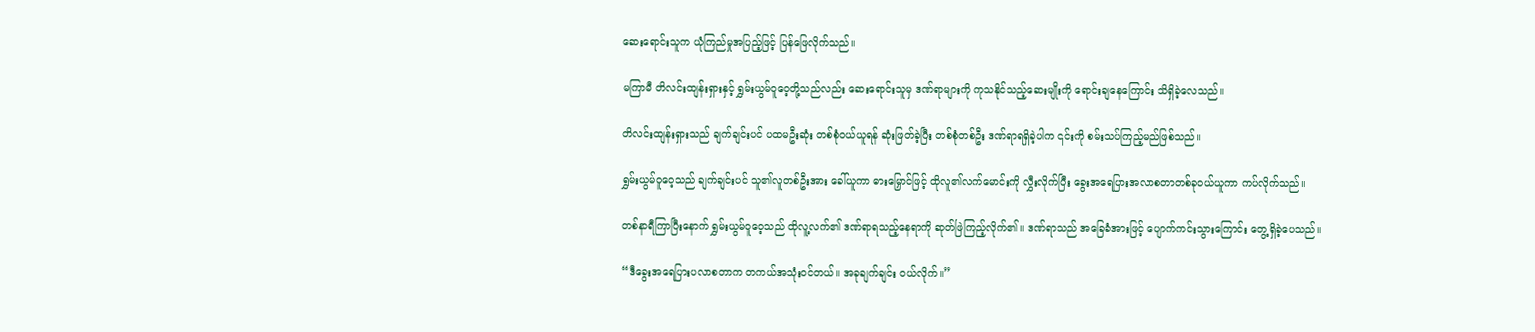ဆေးရောင်းသူက ယုံကြည်မှုအပြည့်ဖြင့် ပြန်ဖြေလိုက်သည်။

မကြာမီ တိလင်းထျန်းရှားနှင့် ရွှမ်းယွမ်ဝူဝေ့တို့သည်လည်း ဆေးရောင်းသူမှ ဒဏ်ရာများကို ကုသနိုင်သည့်ဆေးမျိုးကို ရောင်းချနေကြောင်း သိရှိခဲ့လေသည်။

တိလင်းထျန်းရှားသည် ချက်ချင်းပင် ပထမဦးဆုံး တစ်စုံဝယ်ယူရန် ဆုံးဖြတ်ခဲ့ပြီး တစ်စုံတစ်ဦး ဒဏ်ရာရရှိခဲ့ပါက ၎င်းကို စမ်းသပ်ကြည့်မည်ဖြစ်သည်။

ရွှမ်းယွမ်ဝူဝေ့သည် ချက်ချင်းပင် သူ၏လူတစ်ဦးအား ခေါ်ယူကာ ဓားမြှောင်ဖြင့် ထိုလူ၏လက်မောင်းကို လွှီးလိုက်ပြီး ခွေးအရေပြားအလာစတာတစ်ခုဝယ်ယူကာ ကပ်လိုက်သည်။

တစ်နာရီကြာပြီးနောက် ရွှမ်းယွမ်ဝူဝေ့သည် ထိုလူ့လက်၏ ဒဏ်ရာရသည့်နေရာကို ဆုတ်ဖြဲကြည့်လိုက်၏။ ဒဏ်ရာသည် အခြေခံအားဖြင့် ပျောက်ကင်းသွားကြောင်း တွေ့ရှိခဲ့ပေသည်။

“ဒီခွေးအရေပြားပလာစတာက တကယ်အသုံးဝင်တယ်။ အခုချက်ချင်း ဝယ်လိုက်။”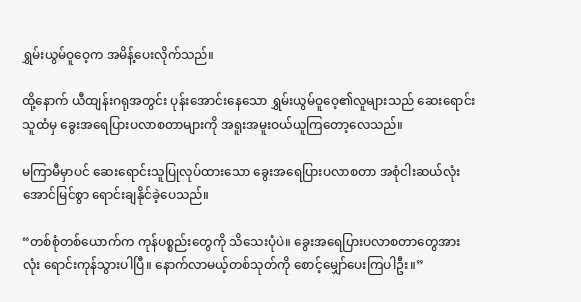ရွှမ်းယွမ်ဝူဝေ့က အမိန့်ပေးလိုက်သည်။

ထို့နောက် ယီထျန်းဂရုအတွင်း ပုန်းအောင်းနေသော ရွှမ်းယွမ်ဝူဝေ့၏လူများသည် ဆေးရောင်းသူထံမှ ခွေးအရေပြားပလာစတာများကို အရူးအမူးဝယ်ယူကြတော့လေသည်။

မကြာမီမှာပင် ဆေးရောင်းသူပြုလုပ်ထားသော ခွေးအရေပြားပလာစတာ အစုံငါးဆယ်လုံး အောင်မြင်စွာ ရောင်းချနိုင်ခဲ့ပေသည်။

“တစ်စုံတစ်ယောက်က ကုန်ပစ္စည်းတွေကို သိသေးပုံပဲ။ ခွေးအရေပြားပလာစတာတွေအားလုံး ရောင်းကုန်သွားပါပြီ။ နောက်လာမယ့်တစ်သုတ်ကို စောင့်မျှော်ပေးကြပါဦး။”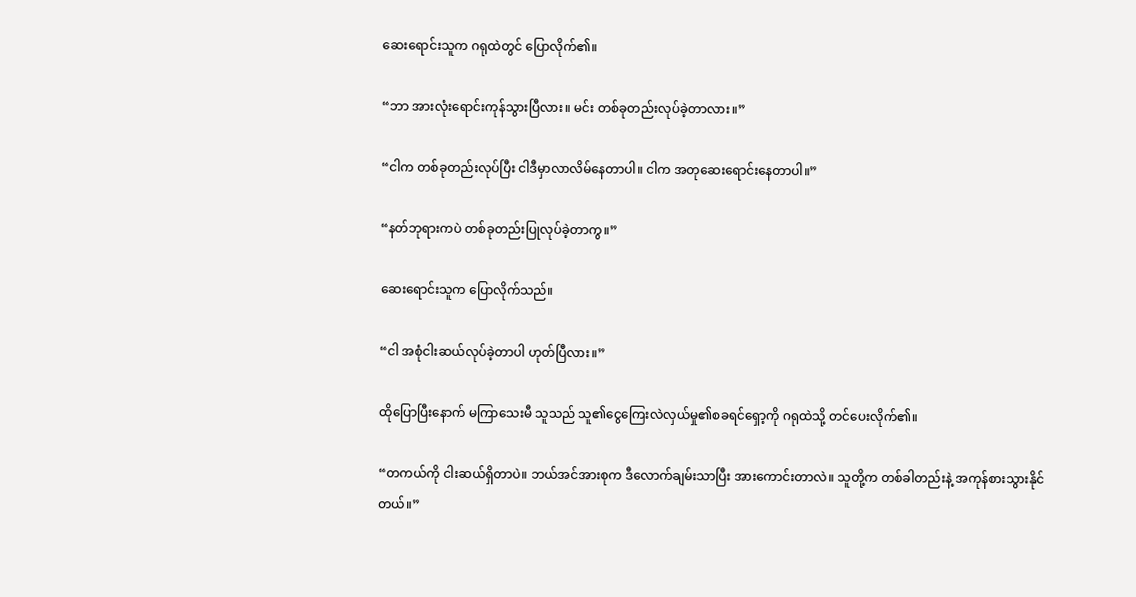ဆေးရောင်းသူက ဂရုထဲတွင် ပြောလိုက်၏။

“ဘာ အားလုံးရောင်းကုန်သွားပြီလား။ မင်း တစ်ခုတည်းလုပ်ခဲ့တာလား။”

“ငါက တစ်ခုတည်းလုပ်ပြီး ငါဒီမှာလာလိမ်နေတာပါ။ ငါက အတုဆေးရောင်းနေတာပါ။”

“နတ်ဘုရားကပဲ တစ်ခုတည်းပြုလုပ်ခဲ့တာကွ။”

ဆေးရောင်းသူက ပြောလိုက်သည်။

“ငါ အစုံငါးဆယ်လုပ်ခဲ့တာပါ ဟုတ်ပြီလား။”

ထိုပြောပြီးနောက် မကြာသေးမီ သူသည် သူ၏ငွေကြေးလဲလှယ်မှု၏စခရင်ရှော့ကို ဂရုထဲသို့ တင်ပေးလိုက်၏။

“တကယ်ကို ငါးဆယ်ရှိတာပဲ။ ဘယ်အင်အားစုက ဒီလောက်ချမ်းသာပြီး အားကောင်းတာလဲ။ သူတို့က တစ်ခါတည်းနဲ့ အကုန်စားသွားနိုင်တယ်။”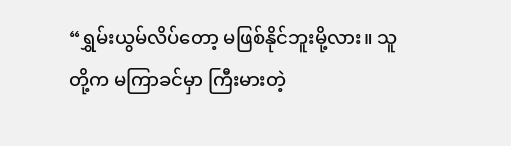“ရွှမ်းယွမ်လိပ်တော့ မဖြစ်နိုင်ဘူးမို့လား။ သူတို့က မကြာခင်မှာ ကြီးမားတဲ့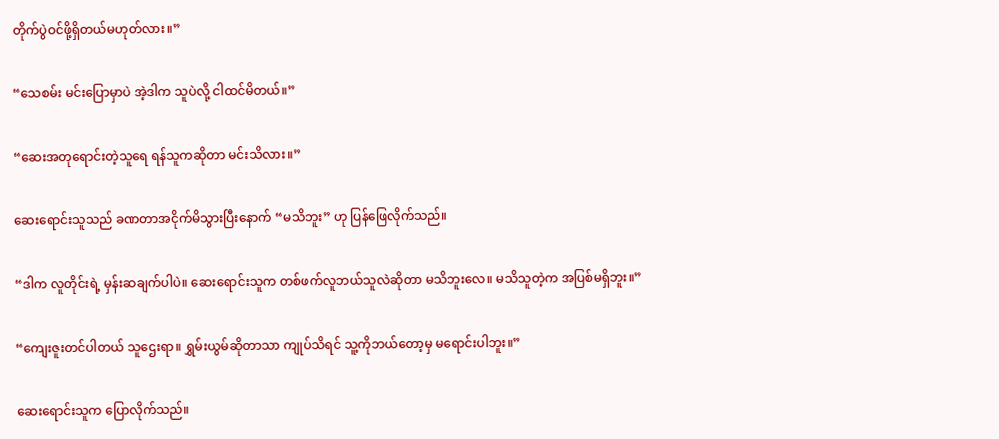တိုက်ပွဲဝင်ဖို့ရှိတယ်မဟုတ်လား။”

“သေစမ်း မင်းပြောမှာပဲ အဲ့ဒါက သူပဲလို့ ငါထင်မိတယ်။”

“ဆေးအတုရောင်းတဲ့သူရေ ရန်သူကဆိုတာ မင်းသိလား။”

ဆေးရောင်းသူသည် ခဏတာအငိုက်မိသွားပြီးနောက် “မသိဘူး” ဟု ပြန်ဖြေလိုက်သည်။

“ဒါက လူတိုင်းရဲ့ မှန်းဆချက်ပါပဲ။ ဆေးရောင်းသူက တစ်ဖက်လူဘယ်သူလဲဆိုတာ မသိဘူးလေ။ မသိသူတဲ့က အပြစ်မရှိဘူး။”

“ကျေးဇူးတင်ပါတယ် သူဌေးရာ။ ရွှမ်းယွမ်ဆိုတာသာ ကျုပ်သိရင် သူ့ကိုဘယ်တော့မှ မရောင်းပါဘူး။”

ဆေးရောင်းသူက ပြောလိုက်သည်။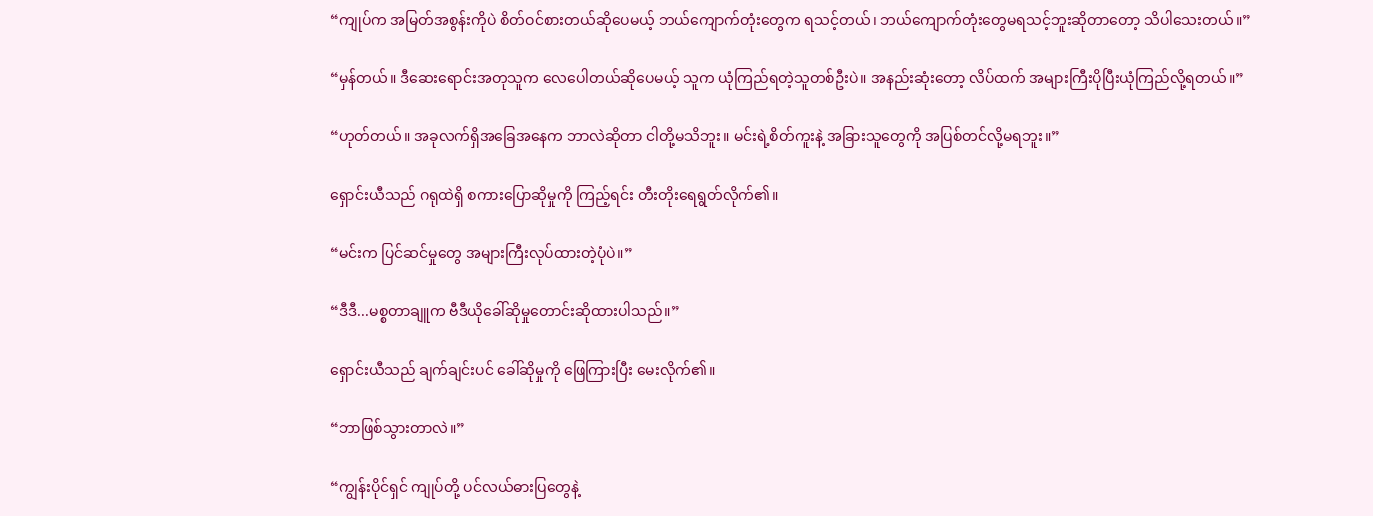“ကျုပ်က အမြတ်အစွန်းကိုပဲ စိတ်ဝင်စားတယ်ဆိုပေမယ့် ဘယ်ကျောက်တုံးတွေက ရသင့်တယ်၊ ဘယ်ကျောက်တုံးတွေမရသင့်ဘူးဆိုတာတော့ သိပါသေးတယ်။”

“မှန်တယ်။ ဒီဆေးရောင်းအတုသူက လေပေါတယ်ဆိုပေမယ့် သူက ယုံကြည်ရတဲ့သူတစ်ဦးပဲ။ အနည်းဆုံးတော့ လိပ်ထက် အများကြီးပိုပြီးယုံကြည်လို့ရတယ်။”

“ဟုတ်တယ်။ အခုလက်ရှိအခြေအနေက ဘာလဲဆိုတာ ငါတို့မသိဘူး။ မင်းရဲ့စိတ်ကူးနဲ့ အခြားသူတွေကို အပြစ်တင်လို့မရဘူး။”

ရှောင်းယီသည် ဂရုထဲရှိ စကားပြောဆိုမှုကို ကြည့်ရင်း တီးတိုးရေရွတ်လိုက်၏။

“မင်းက ပြင်ဆင်မှုတွေ အများကြီးလုပ်ထားတဲ့ပုံပဲ။”

“ဒီဒီ...မစ္စတာချူက ဗီဒီယိုခေါ်ဆိုမှုတောင်းဆိုထားပါသည်။”

ရှောင်းယီသည် ချက်ချင်းပင် ခေါ်ဆိုမှုကို ဖြေကြားပြီး မေးလိုက်၏။

“ဘာဖြစ်သွားတာလဲ။”

“ကျွန်းပိုင်ရှင် ကျုပ်တို့ ပင်လယ်ဓားပြတွေနဲ့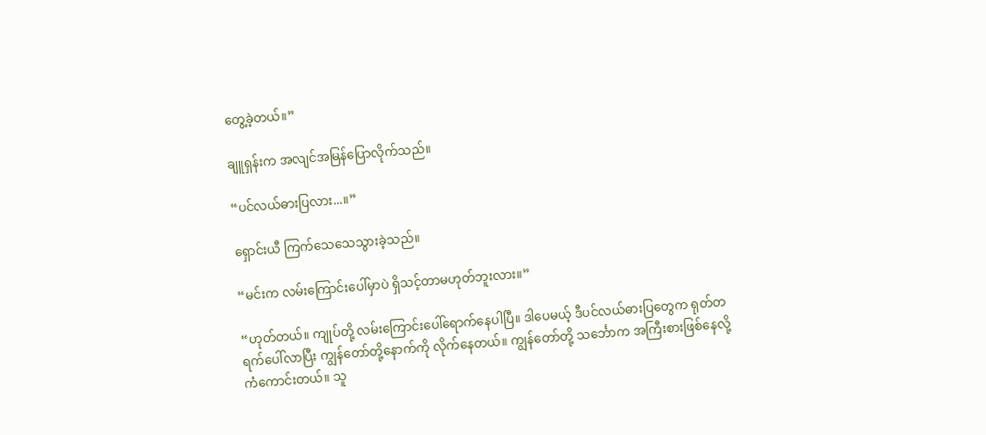တွေ့ခဲ့တယ်။”

ချူရှန်းက အလျင်အမြန်ပြောလိုက်သည်။

“ပင်လယ်ဓားပြလား...။”

ရှောင်းယီ ကြက်သေသေသွားခဲ့သည်။

“မင်းက လမ်းကြောင်းပေါ်မှာပဲ ရှိသင့်တာမဟုတ်ဘူးလား။”

“ဟုတ်တယ်။ ကျုပ်တို့ လမ်းကြောင်းပေါ်ရောက်နေပါပြီ။ ဒါပေမယ့် ဒီပင်လယ်ဓားပြတွေက ရုတ်တရက်ပေါ်လာပြီး ကျွန်တော်တို့နောက်ကို လိုက်နေတယ်။ ကျွန်တော်တို့ သင်္ဘောက အကြီးစားဖြစ်နေလို့ ကံကောင်းတယ်။ သူ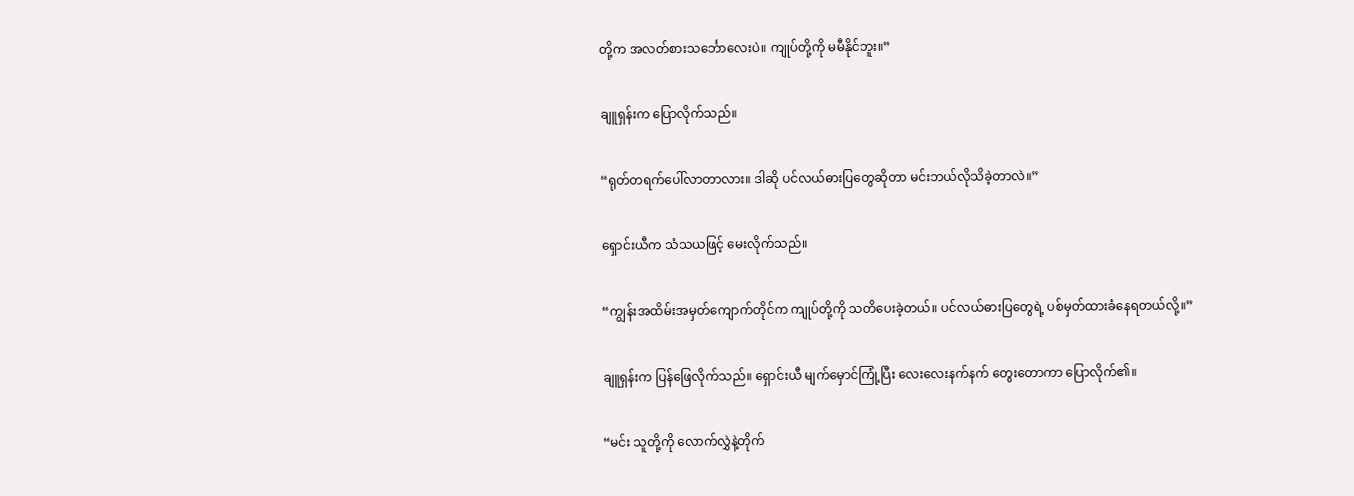တို့က အလတ်စားသင်္ဘောလေးပဲ။ ကျုပ်တို့ကို မမီနိုင်ဘူး။”

ချူရှန်းက ပြောလိုက်သည်။

“ရုတ်တရက်ပေါ်လာတာလား။ ဒါဆို ပင်လယ်ဓားပြတွေဆိုတာ မင်းဘယ်လိုသိခဲ့တာလဲ။”

ရှောင်းယီက သံသယဖြင့် မေးလိုက်သည်။

“ကျွန်းအထိမ်းအမှတ်ကျောက်တိုင်က ကျုပ်တို့ကို သတိပေးခဲ့တယ်။ ပင်လယ်ဓားပြတွေရဲ့ ပစ်မှတ်ထားခံနေရတယ်လို့။”

ချူရှန်းက ပြန်ဖြေလိုက်သည်။ ရှောင်းယီ မျက်မှောင်ကြုံ့ပြီး လေးလေးနက်နက် တွေးတောကာ ပြောလိုက်၏။

“မင်း သူတို့ကို လောက်လွှဲနဲ့တိုက်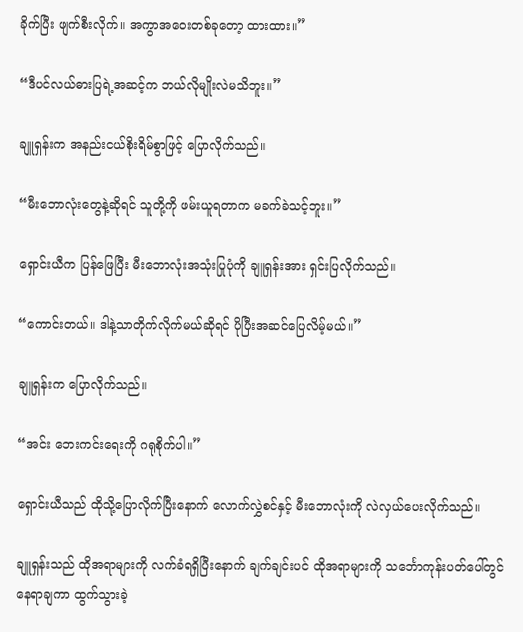ခိုက်ပြီး ဖျက်စီးလိုက်။ အကွာအဝေးတစ်ခုတော့ ထားထား။”

“ဒီပင်လယ်ဓားပြရဲ့အဆင့်က ဘယ်လိုမျိုးလဲမသိဘူး။”

ချူရှန်းက အနည်းငယ်စိုးရိမ်စွာဖြင့် ပြောလိုက်သည်။

“မီးဘောလုံးတွေနဲ့ဆိုရင် သူတို့ကို ဖမ်းယူရတာက မခက်ခဲသင့်ဘူး။”

ရှောင်းယီက ပြန်ဖြေပြီး မီးဘောလုံးအသုံးပြုပုံကို ချူရှန်းအား ရှင်းပြလိုက်သည်။

“ကောင်းတယ်။ ဒါနဲ့သာတိုက်လိုက်မယ်ဆိုရင် ပိုပြီးအဆင်ပြေလိမ့်မယ်။”

ချူရှန်းက ပြောလိုက်သည်။

“အင်း ဘေးကင်းရေးကို ဂရုစိုက်ပါ။”

ရှောင်းယီသည် ထိုသို့ပြောလိုက်ပြီးနောက် လောက်လွှဲစင်နှင့် မီးဘောလုံးကို လဲလှယ်ပေးလိုက်သည်။

ချူရှန်းသည် ထိုအရာများကို လက်ခံရရှိပြီးနောက် ချက်ချင်းပင် ထိုအရာများကို သင်္ဘောကုန်းပတ်ပေါ်တွင် နေရာချကာ ထွက်သွားခဲ့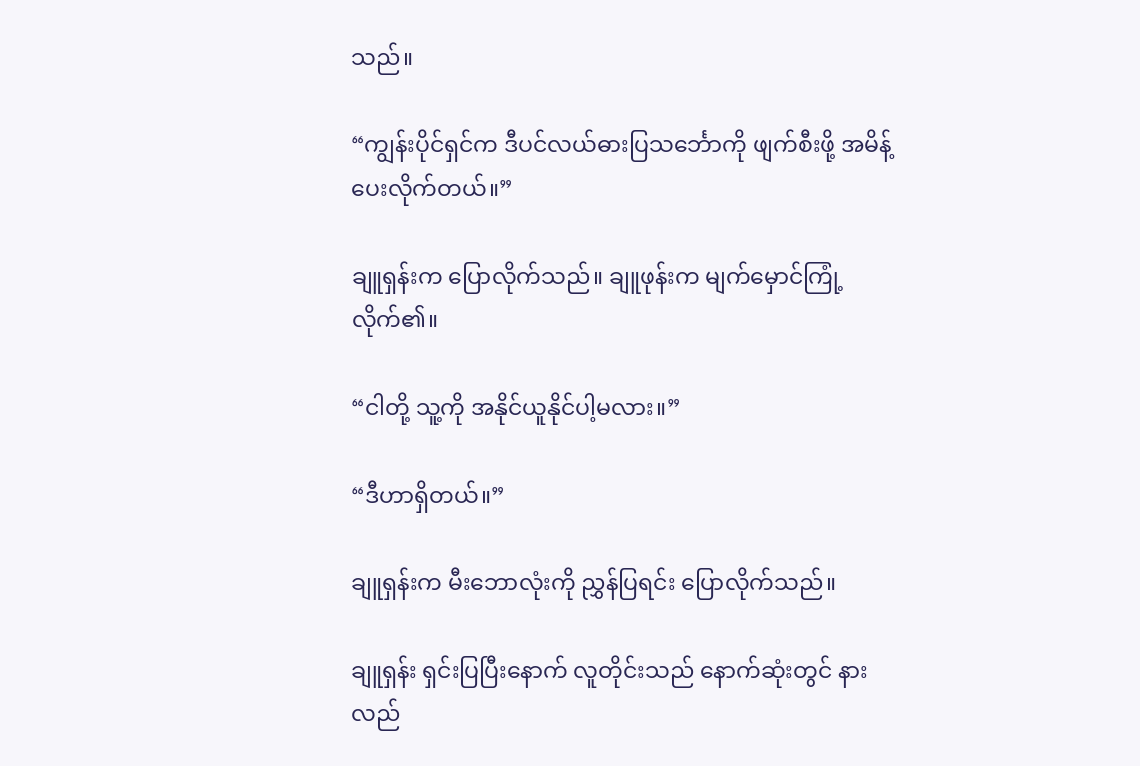သည်။

“ကျွန်းပိုင်ရှင်က ဒီပင်လယ်ဓားပြသင်္ဘောကို ဖျက်စီးဖို့ အမိန့်ပေးလိုက်တယ်။”

ချူရှန်းက ပြောလိုက်သည်။ ချူဖုန်းက မျက်မှောင်ကြုံ့လိုက်၏။

“ငါတို့ သူ့ကို အနိုင်ယူနိုင်ပါ့မလား။”

“ဒီဟာရှိတယ်။”

ချူရှန်းက မီးဘောလုံးကို ညွှန်ပြရင်း ပြောလိုက်သည်။

ချူရှန်း ရှင်းပြပြီးနောက် လူတိုင်းသည် နောက်ဆုံးတွင် နားလည်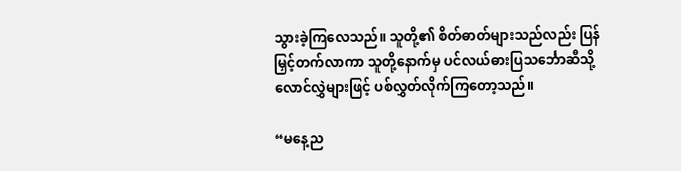သွားခဲ့ကြလေသည်။ သူတို့၏ စိတ်ဓာတ်များသည်လည်း ပြန်မြှင့်တက်လာကာ သူတို့နောက်မှ ပင်လယ်ဓားပြသင်္ဘောဆီသို့ လောင်လွှဲများဖြင့် ပစ်လွှတ်လိုက်ကြတော့သည်။

“မနေ့ည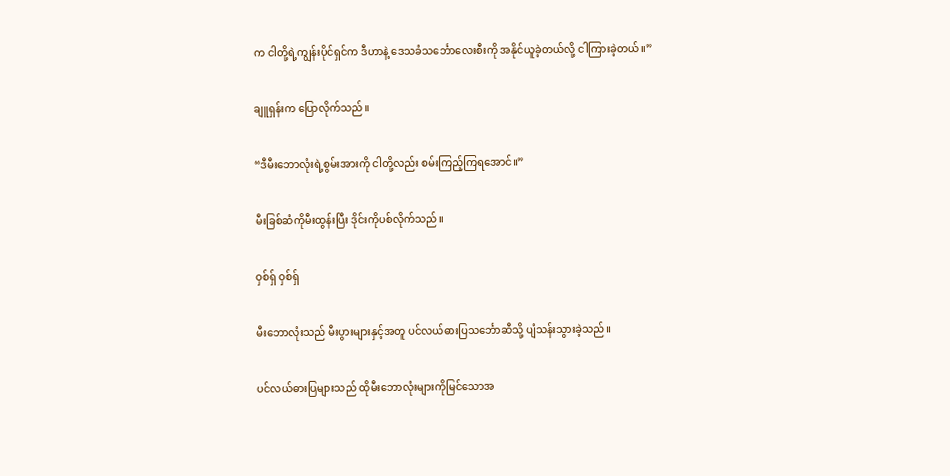က ငါတို့ရဲ့ကျွန်းပိုင်ရှင်က ဒီဟာနဲ့ ဒေသခံသင်္ဘောလေးစီးကို အနိုင်ယူခဲ့တယ်လို့ ငါကြားခဲ့တယ်။”

ချူရှန်းက ပြောလိုက်သည်။

“ဒီမီးဘောလုံးရဲ့စွမ်းအားကို ငါတို့လည်း စမ်းကြည့်ကြရအောင်။”

မီးခြစ်ဆံကိုမီးထွန်းပြီး ဒိုင်းကိုပစ်လိုက်သည်။

ဝှစ်ရှ် ဝှစ်ရှ်

မီးဘောလုံးသည် မီးပွားများနှင့်အတူ ပင်လယ်ဓားပြသင်္ဘောဆီသို့ ပျံသန်းသွားခဲ့သည်။

ပင်လယ်ဓားပြများသည် ထိုမီးဘောလုံးများကိုမြင်သောအ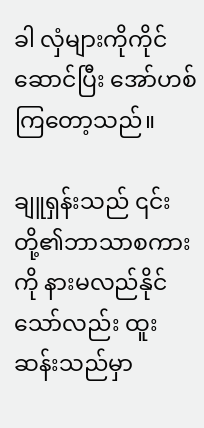ခါ လှံများကိုကိုင်ဆောင်ပြီး အော်ဟစ်ကြတော့သည်။

ချူရှန်းသည် ၎င်းတို့၏ဘာသာစကားကို နားမလည်နိုင်သော်လည်း ထူးဆန်းသည်မှာ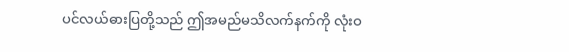ပင်လယ်ဓားပြတို့သည် ဤအမည်မသိလက်နက်ကို လုံးဝ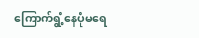ကြောက်ရွံ့နေပုံမရေ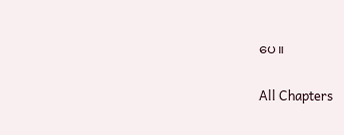ပေ။

All Chapters